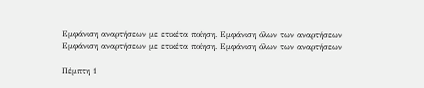Εμφάνιση αναρτήσεων με ετικέτα ποίηση. Εμφάνιση όλων των αναρτήσεων
Εμφάνιση αναρτήσεων με ετικέτα ποίηση. Εμφάνιση όλων των αναρτήσεων

Πέμπτη 1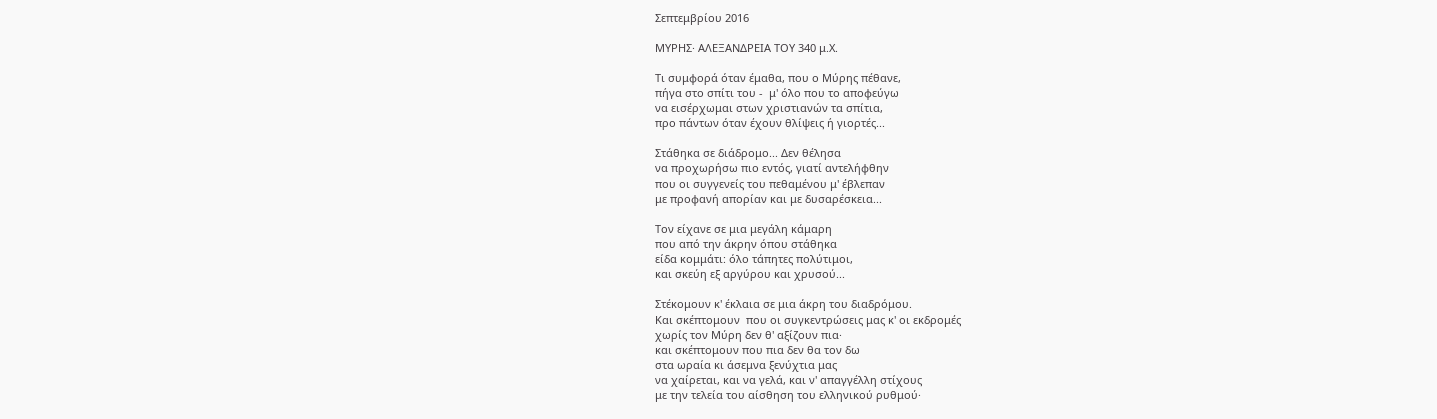Σεπτεμβρίου 2016

ΜΥΡΗΣ· ΑΛΕΞΑΝΔΡΕΙΑ ΤΟΥ 340 μ.Χ.

Τι συμφορά όταν έμαθα, που ο Μύρης πέθανε,
πήγα στο σπίτι του -  μ' όλο που το αποφεύγω
να εισέρχωμαι στων χριστιανών τα σπίτια,
προ πάντων όταν έχουν θλίψεις ή γιορτές...

Στάθηκα σε διάδρομο... Δεν θέλησα
να προχωρήσω πιο εντός, γιατί αντελήφθην
που οι συγγενείς του πεθαμένου μ' έβλεπαν
με προφανή απορίαν και με δυσαρέσκεια...

Τον είχανε σε μια μεγάλη κάμαρη
που από την άκρην όπου στάθηκα
είδα κομμάτι: όλο τάπητες πολύτιμοι,
και σκεύη εξ αργύρου και χρυσού...

Στέκομουν κ' έκλαια σε μια άκρη του διαδρόμου.
Και σκέπτομουν  που οι συγκεντρώσεις μας κ' οι εκδρομές
χωρίς τον Μύρη δεν θ' αξίζουν πια·
και σκέπτομουν που πια δεν θα τον δω
στα ωραία κι άσεμνα ξενύχτια μας
να χαίρεται, και να γελά, και ν' απαγγέλλη στίχους
με την τελεία του αίσθηση του ελληνικού ρυθμού·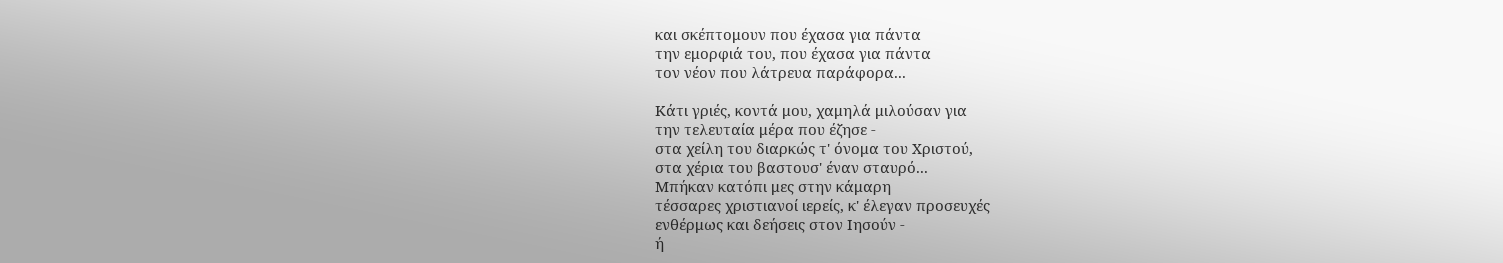και σκέπτομουν που έχασα για πάντα
την εμορφιά του, που έχασα για πάντα
τον νέον που λάτρευα παράφορα...

Κάτι γριές, κοντά μου, χαμηλά μιλούσαν για
την τελευταία μέρα που έζησε -
στα χείλη του διαρκώς τ' όνομα του Χριστού,
στα χέρια του βαστουσ' έναν σταυρό...
Μπήκαν κατόπι μες στην κάμαρη
τέσσαρες χριστιανοί ιερείς, κ' έλεγαν προσευχές
ενθέρμως και δεήσεις στον Ιησούν -
ή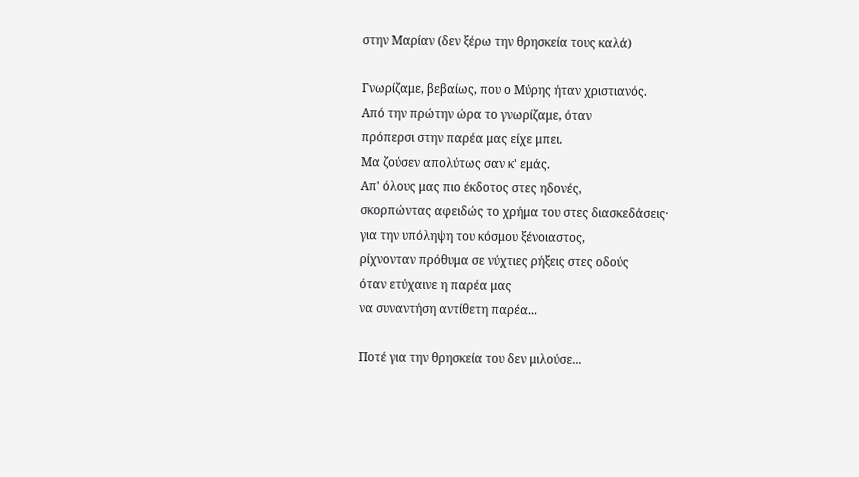στην Μαρίαν (δεν ξέρω την θρησκεία τους καλά)

Γνωρίζαμε, βεβαίως, που ο Μύρης ήταν χριστιανός.
Από την πρώτην ώρα το γνωρίζαμε, όταν
πρόπερσι στην παρέα μας είχε μπει.
Μα ζούσεν απολύτως σαν κ' εμάς.
Απ' όλους μας πιο έκδοτος στες ηδονές,
σκορπώντας αφειδώς το χρήμα του στες διασκεδάσεις·
για την υπόληψη του κόσμου ξένοιαστος,
ρίχνονταν πρόθυμα σε νύχτιες ρήξεις στες οδούς
όταν ετύχαινε η παρέα μας
να συναντήση αντίθετη παρέα...

Ποτέ για την θρησκεία του δεν μιλούσε...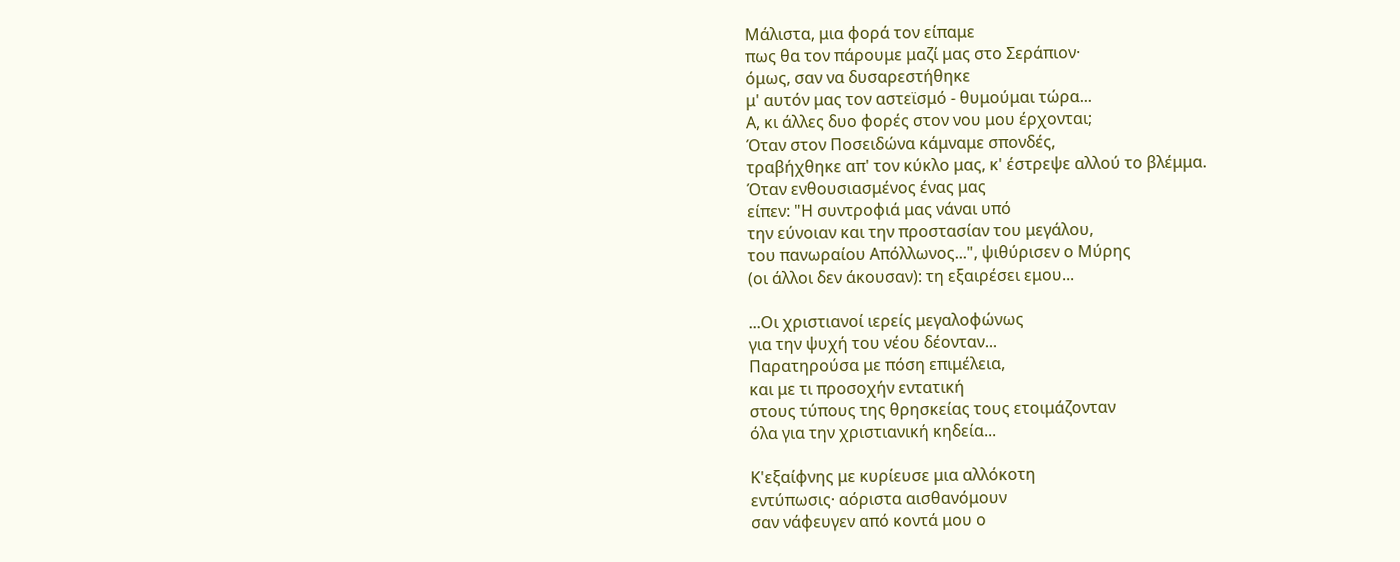Μάλιστα, μια φορά τον είπαμε
πως θα τον πάρουμε μαζί μας στο Σεράπιον·
όμως, σαν να δυσαρεστήθηκε
μ' αυτόν μας τον αστεϊσμό - θυμούμαι τώρα...
Α, κι άλλες δυο φορές στον νου μου έρχονται;
Όταν στον Ποσειδώνα κάμναμε σπονδές,
τραβήχθηκε απ' τον κύκλο μας, κ' έστρεψε αλλού το βλέμμα.
Όταν ενθουσιασμένος ένας μας
είπεν: "Η συντροφιά μας νάναι υπό
την εύνοιαν και την προστασίαν του μεγάλου,
του πανωραίου Απόλλωνος...", ψιθύρισεν ο Μύρης
(οι άλλοι δεν άκουσαν): τη εξαιρέσει εμου...

...Οι χριστιανοί ιερείς μεγαλοφώνως
για την ψυχή του νέου δέονταν...
Παρατηρούσα με πόση επιμέλεια,
και με τι προσοχήν εντατική
στους τύπους της θρησκείας τους ετοιμάζονταν
όλα για την χριστιανική κηδεία...

Κ'εξαίφνης με κυρίευσε μια αλλόκοτη
εντύπωσις· αόριστα αισθανόμουν
σαν νάφευγεν από κοντά μου ο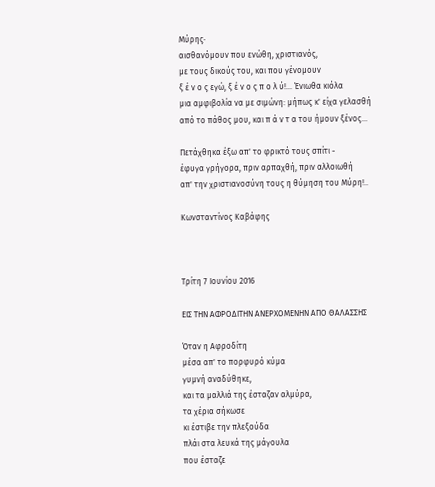Μύρης·
αισθανόμουν που ενώθη, χριστιανός,
με τους δικούς του, και που γένομουν
ξ έ ν ο ς εγώ, ξ έ ν ο ς π ο λ ύ!... Ένιωθα κιόλα
μια αμφιβολία να με σιμώνη: μήπως κ' είχα γελασθή
από το πάθος μου, και π ά ν τ α του ήμουν ξένος...

Πετάχθηκα έξω απ' το φρικτό τους σπίτι -
έφυγα γρήγορα, πριν αρπαχθή, πριν αλλοιωθή
απ' την χριστιανοσύνη τους η θύμηση του Μύρη!..

Κωνσταντίνος Καβάφης



Τρίτη 7 Ιουνίου 2016

ΕΙΣ ΤΗΝ ΑΦΡΟΔΙΤΗΝ ΑΝΕΡΧΟΜΕΝΗΝ ΑΠΟ ΘΑΛΑΣΣΗΣ

Όταν η Αφροδίτη
μέσα απ' το πορφυρό κύμα
γυμνή αναδύθηκε,
και τα μαλλιά της έσταζαν αλμύρα,
τα χέρια σήκωσε
κι έστιβε την πλεξούδα
πλάι στα λευκά της μάγουλα
που έσταζε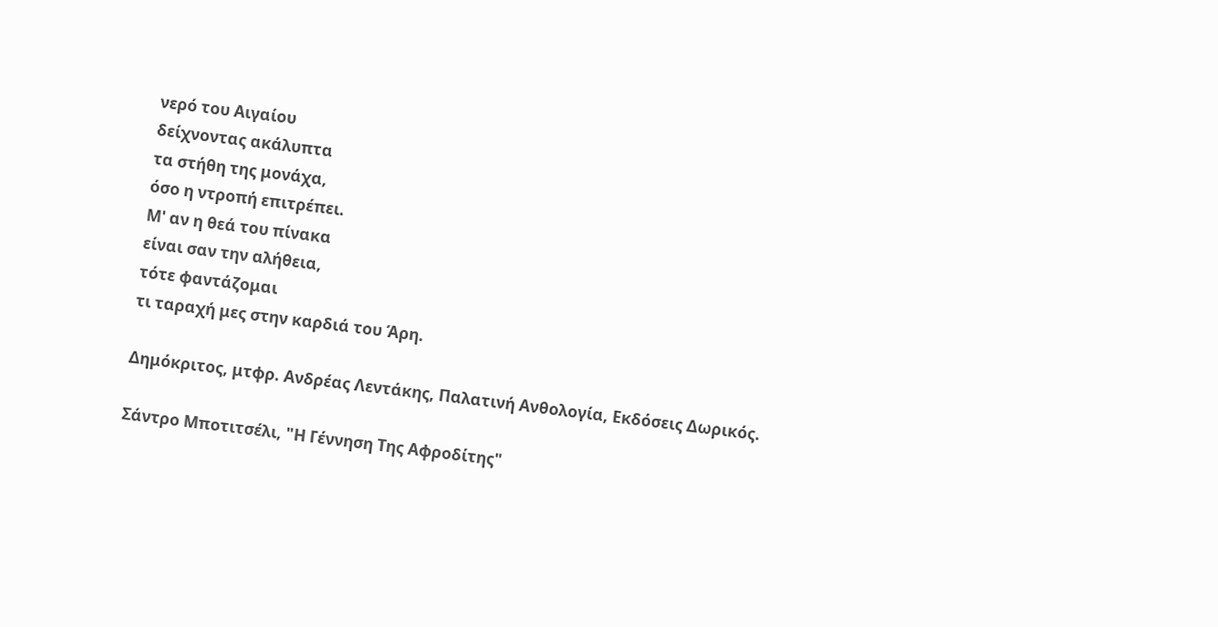νερό του Αιγαίου
δείχνοντας ακάλυπτα
τα στήθη της μονάχα,
όσο η ντροπή επιτρέπει.
Μ' αν η θεά του πίνακα
είναι σαν την αλήθεια,
τότε φαντάζομαι
τι ταραχή μες στην καρδιά του Άρη.

Δημόκριτος, μτφρ. Ανδρέας Λεντάκης, Παλατινή Ανθολογία, Εκδόσεις Δωρικός.

Σάντρο Μποτιτσέλι, "Η Γέννηση Της Αφροδίτης"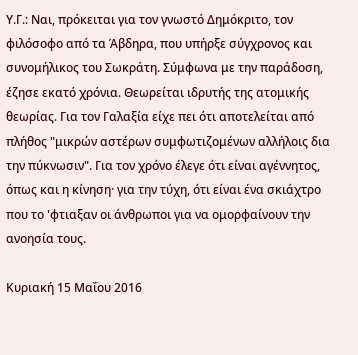Υ.Γ.: Ναι, πρόκειται για τον γνωστό Δημόκριτο, τον φιλόσοφο από τα Άβδηρα, που υπήρξε σύγχρονος και συνομήλικος του Σωκράτη. Σύμφωνα με την παράδοση, έζησε εκατό χρόνια. Θεωρείται ιδρυτής της ατομικής θεωρίας. Για τον Γαλαξία είχε πει ότι αποτελείται από πλήθος "μικρών αστέρων συμφωτιζομένων αλλήλοις δια την πύκνωσιν". Για τον χρόνο έλεγε ότι είναι αγέννητος, όπως και η κίνηση· για την τύχη, ότι είναι ένα σκιάχτρο που το 'φτιαξαν οι άνθρωποι για να ομορφαίνουν την ανοησία τους.

Κυριακή 15 Μαΐου 2016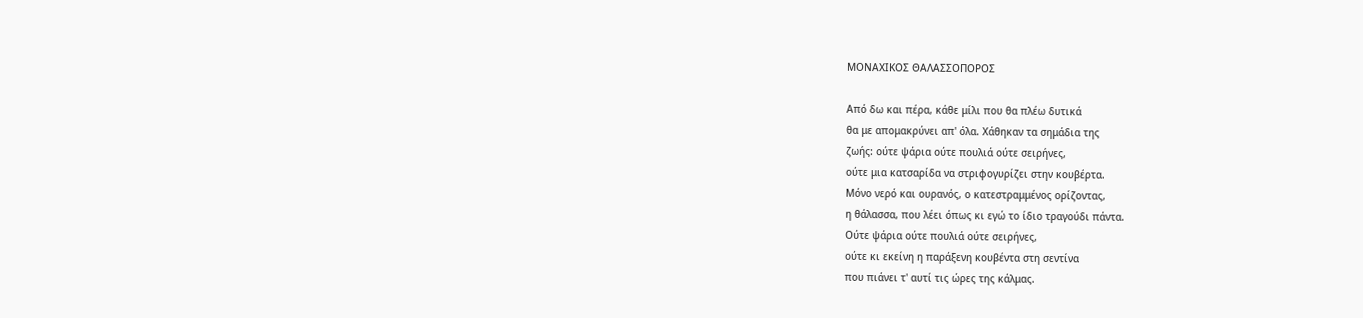ΜΟΝΑΧΙΚΟΣ ΘΑΛΑΣΣΟΠΟΡΟΣ

Από δω και πέρα, κάθε μίλι που θα πλέω δυτικά
θα με απομακρύνει απ' όλα. Χάθηκαν τα σημάδια της
ζωής: ούτε ψάρια ούτε πουλιά ούτε σειρήνες,
ούτε μια κατσαρίδα να στριφογυρίζει στην κουβέρτα.
Μόνο νερό και ουρανός, ο κατεστραμμένος ορίζοντας,
η θάλασσα, που λέει όπως κι εγώ το ίδιο τραγούδι πάντα.
Ούτε ψάρια ούτε πουλιά ούτε σειρήνες,
ούτε κι εκείνη η παράξενη κουβέντα στη σεντίνα
που πιάνει τ' αυτί τις ώρες της κάλμας.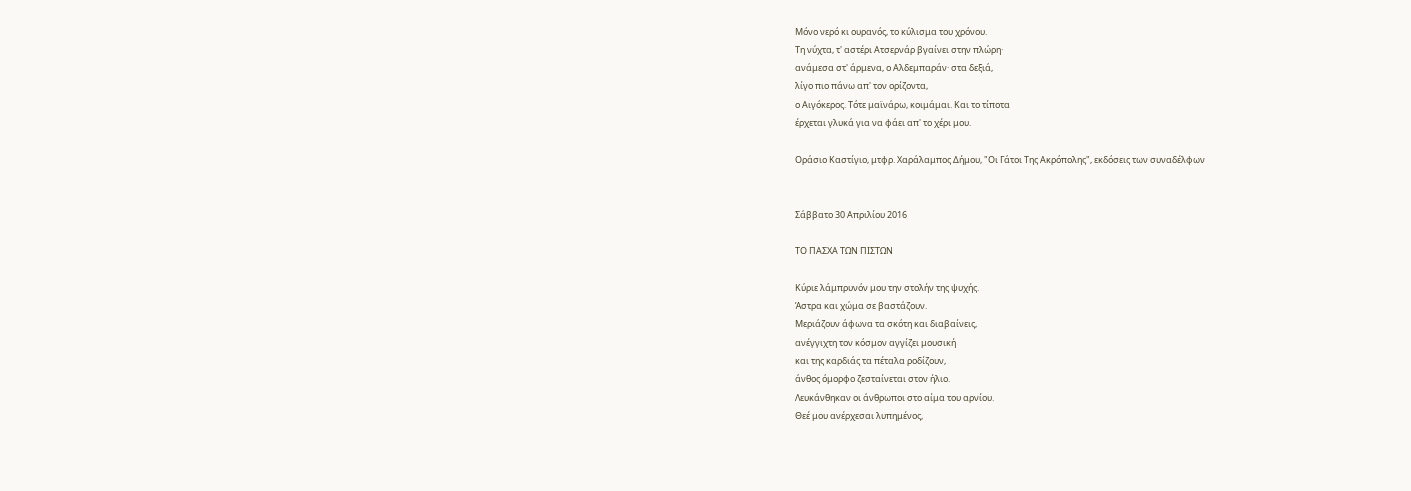Μόνο νερό κι ουρανός, το κύλισμα του χρόνου.
Τη νύχτα, τ' αστέρι Ατσερνάρ βγαίνει στην πλώρη·
ανάμεσα στ' άρμενα, ο Αλδεμπαράν· στα δεξιά,
λίγο πιο πάνω απ' τον ορίζοντα,
ο Αιγόκερος. Τότε μαϊνάρω, κοιμάμαι. Και το τίποτα
έρχεται γλυκά για να φάει απ' το χέρι μου.

Οράσιο Καστίγιο, μτφρ. Χαράλαμπος Δήμου, "Οι Γάτοι Της Ακρόπολης", εκδόσεις των συναδέλφων


Σάββατο 30 Απριλίου 2016

ΤΟ ΠΑΣΧΑ ΤΩΝ ΠΙΣΤΩΝ

Κύριε λάμπρυνόν μου την στολήν της ψυχής.
Άστρα και χώμα σε βαστάζουν.
Μεριάζουν άφωνα τα σκότη και διαβαίνεις,
ανέγγιχτη τον κόσμον αγγίζει μουσική
και της καρδιάς τα πέταλα ροδίζουν,
άνθος όμορφο ζεσταίνεται στον ήλιο.
Λευκάνθηκαν οι άνθρωποι στο αίμα του αρνίου.
Θεέ μου ανέρχεσαι λυπημένος,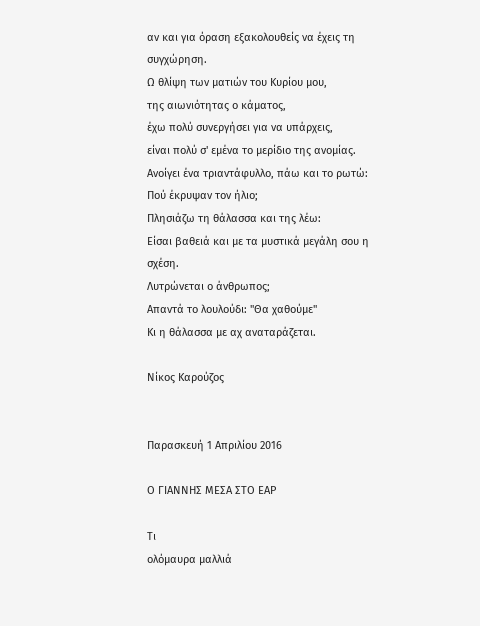αν και για όραση εξακολουθείς να έχεις τη συγχώρηση.
Ω θλίψη των ματιών του Κυρίου μου,
της αιωνιότητας ο κάματος,
έχω πολύ συνεργήσει για να υπάρχεις,
είναι πολύ σ' εμένα το μερίδιο της ανομίας.
Ανοίγει ένα τριαντάφυλλο, πάω και το ρωτώ:
Πού έκρυψαν τον ήλιο;
Πλησιάζω τη θάλασσα και της λέω:
Είσαι βαθειά και με τα μυστικά μεγάλη σου η σχέση.
Λυτρώνεται ο άνθρωπος;
Απαντά το λουλούδι: "Θα χαθούμε"
Κι η θάλασσα με αχ αναταράζεται.

Νίκος Καρούζος


Παρασκευή 1 Απριλίου 2016

Ο ΓΙΑΝΝΗΣ ΜΕΣΑ ΣΤΟ ΕΑΡ

Τι
ολόμαυρα μαλλιά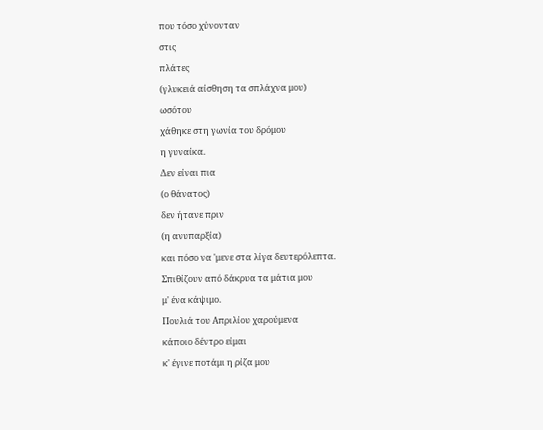που τόσο χύνονταν
στις
πλάτες
(γλυκειά αίσθηση τα σπλάχνα μου)
ωσότου
χάθηκε στη γωνία του δρόμου
η γυναίκα.
Δεν είναι πια
(ο θάνατος)
δεν ήτανε πριν
(η ανυπαρξία)
και πόσο να 'μενε στα λίγα δευτερόλεπτα.
Σπιθίζουν από δάκρυα τα μάτια μου
μ' ένα κάψιμο.
Πουλιά του Απριλίου χαρούμενα
κάποιο δέντρο είμαι
κ' έγινε ποτάμι η ρίζα μου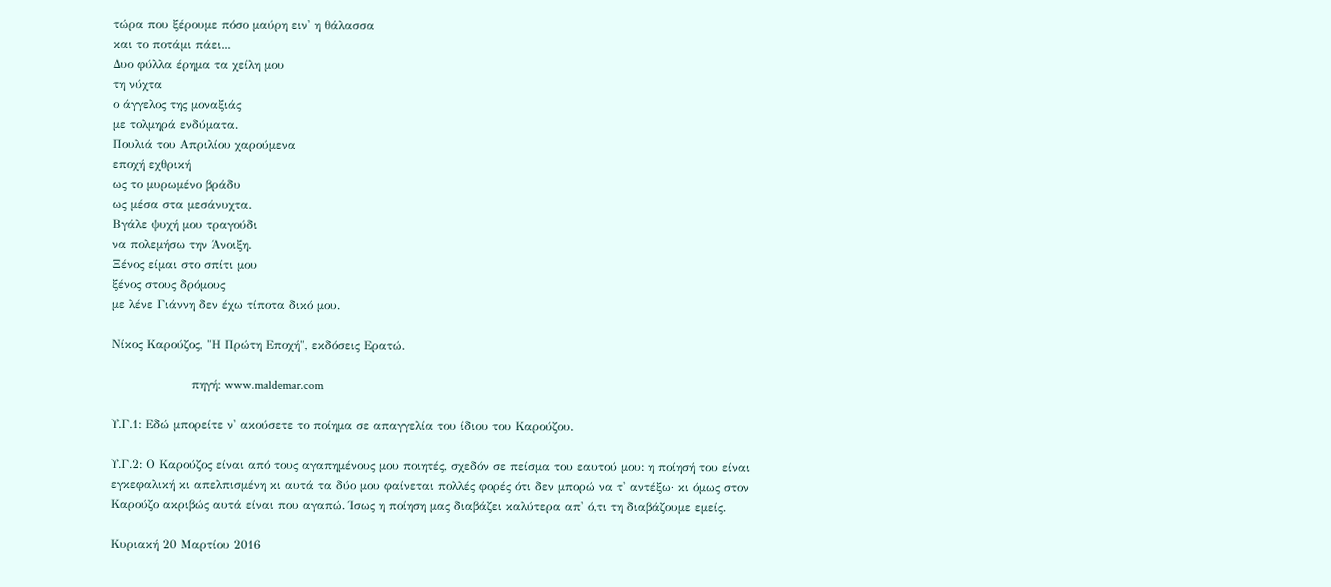τώρα που ξέρουμε πόσο μαύρη ειν' η θάλασσα
και το ποτάμι πάει...
Δυο φύλλα έρημα τα χείλη μου
τη νύχτα
ο άγγελος της μοναξιάς
με τολμηρά ενδύματα.
Πουλιά του Απριλίου χαρούμενα
εποχή εχθρική
ως το μυρωμένο βράδυ
ως μέσα στα μεσάνυχτα.
Βγάλε ψυχή μου τραγούδι
να πολεμήσω την Άνοιξη.
Ξένος είμαι στο σπίτι μου
ξένος στους δρόμους
με λένε Γιάννη δεν έχω τίποτα δικό μου.

Νίκος Καρούζος, "Η Πρώτη Εποχή", εκδόσεις Ερατώ.

                    πηγή: www.maldemar.com

Υ.Γ.1: Εδώ μπορείτε ν' ακούσετε το ποίημα σε απαγγελία του ίδιου του Καρούζου.

Υ.Γ.2: Ο Καρούζος είναι από τους αγαπημένους μου ποιητές, σχεδόν σε πείσμα του εαυτού μου: η ποίησή του είναι εγκεφαλική κι απελπισμένη κι αυτά τα δύο μου φαίνεται πολλές φορές ότι δεν μπορώ να τ' αντέξω· κι όμως στον Καρούζο ακριβώς αυτά είναι που αγαπώ. Ίσως η ποίηση μας διαβάζει καλύτερα απ' ό,τι τη διαβάζουμε εμείς.

Κυριακή 20 Μαρτίου 2016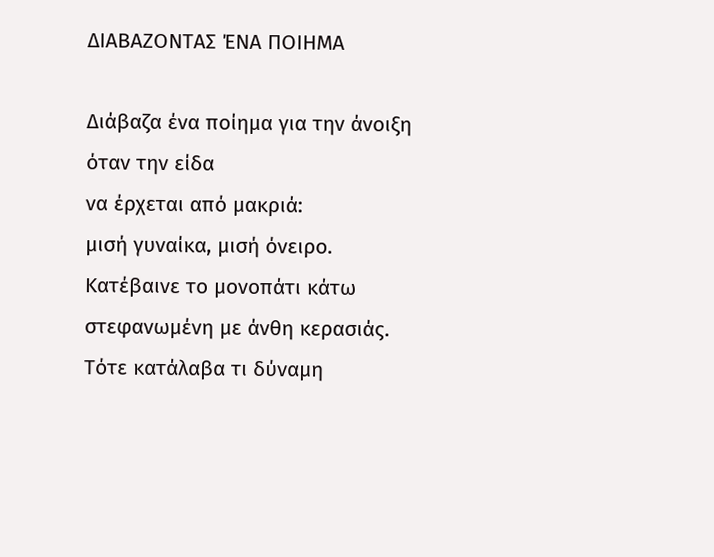ΔΙΑΒΑΖΟΝΤΑΣ ΈΝΑ ΠΟΙΗΜΑ

Διάβαζα ένα ποίημα για την άνοιξη
όταν την είδα
να έρχεται από μακριά:
μισή γυναίκα, μισή όνειρο.
Κατέβαινε το μονοπάτι κάτω
στεφανωμένη με άνθη κερασιάς.
Τότε κατάλαβα τι δύναμη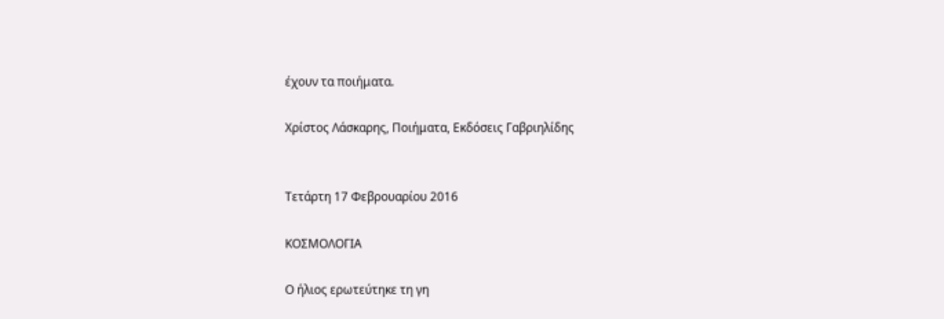έχουν τα ποιήματα.

Χρίστος Λάσκαρης, Ποιήματα, Εκδόσεις Γαβριηλίδης


Τετάρτη 17 Φεβρουαρίου 2016

ΚΟΣΜΟΛΟΓΙΑ

Ο ήλιος ερωτεύτηκε τη γη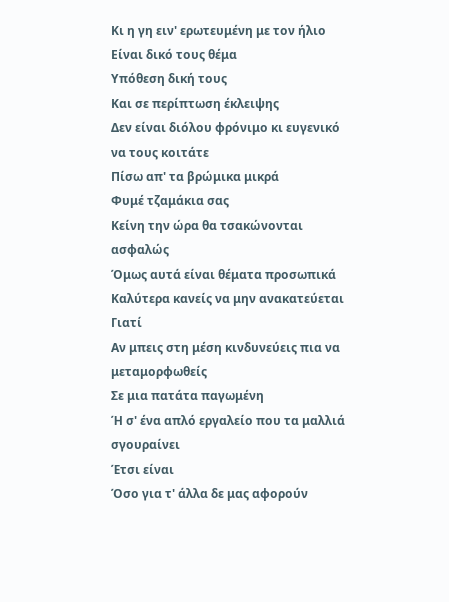Κι η γη ειν' ερωτευμένη με τον ήλιο
Είναι δικό τους θέμα
Υπόθεση δική τους
Και σε περίπτωση έκλειψης
Δεν είναι διόλου φρόνιμο κι ευγενικό να τους κοιτάτε
Πίσω απ' τα βρώμικα μικρά
Φυμέ τζαμάκια σας
Κείνη την ώρα θα τσακώνονται ασφαλώς
Όμως αυτά είναι θέματα προσωπικά
Καλύτερα κανείς να μην ανακατεύεται
Γιατί
Αν μπεις στη μέση κινδυνεύεις πια να μεταμορφωθείς
Σε μια πατάτα παγωμένη
Ή σ' ένα απλό εργαλείο που τα μαλλιά σγουραίνει
Έτσι είναι
Όσο για τ' άλλα δε μας αφορούν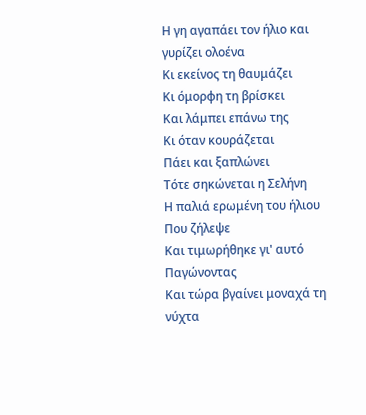Η γη αγαπάει τον ήλιο και γυρίζει ολοένα
Κι εκείνος τη θαυμάζει
Κι όμορφη τη βρίσκει
Και λάμπει επάνω της
Κι όταν κουράζεται
Πάει και ξαπλώνει
Τότε σηκώνεται η Σελήνη
Η παλιά ερωμένη του ήλιου
Που ζήλεψε
Και τιμωρήθηκε γι' αυτό
Παγώνοντας
Και τώρα βγαίνει μοναχά τη νύχτα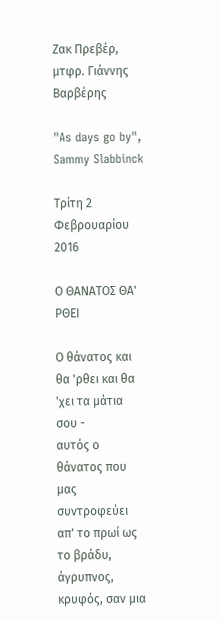Ζακ Πρεβέρ, μτφρ. Γιάννης Βαρβέρης

"As days go by", Sammy Slabbinck

Τρίτη 2 Φεβρουαρίου 2016

Ο ΘΑΝΑΤΟΣ ΘΑ' ΡΘΕΙ

Ο θάνατος και θα 'ρθει και θα 'χει τα μάτια σου -
αυτός ο θάνατος που μας συντροφεύει
απ' το πρωί ως το βράδυ, άγρυπνος,
κρυφός, σαν μια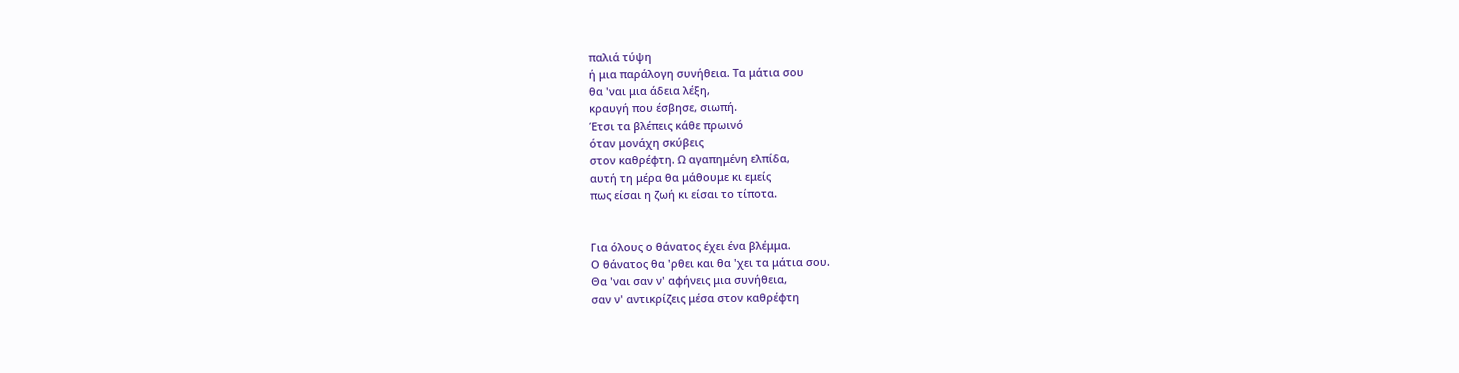παλιά τύψη
ή μια παράλογη συνήθεια. Τα μάτια σου
θα 'ναι μια άδεια λέξη,
κραυγή που έσβησε, σιωπή.
Έτσι τα βλέπεις κάθε πρωινό
όταν μονάχη σκύβεις
στον καθρέφτη. Ω αγαπημένη ελπίδα,
αυτή τη μέρα θα μάθουμε κι εμείς
πως είσαι η ζωή κι είσαι το τίποτα.


Για όλους ο θάνατος έχει ένα βλέμμα.
Ο θάνατος θα 'ρθει και θα 'χει τα μάτια σου.
Θα 'ναι σαν ν' αφήνεις μια συνήθεια,
σαν ν' αντικρίζεις μέσα στον καθρέφτη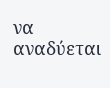να αναδύεται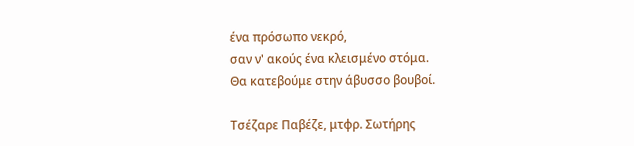ένα πρόσωπο νεκρό,
σαν ν' ακούς ένα κλεισμένο στόμα.
Θα κατεβούμε στην άβυσσο βουβοί.

Τσέζαρε Παβέζε, μτφρ. Σωτήρης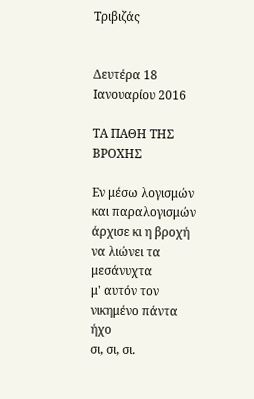Τριβιζάς


Δευτέρα 18 Ιανουαρίου 2016

ΤΑ ΠΑΘΗ ΤΗΣ ΒΡΟΧΗΣ

Εν μέσω λογισμών και παραλογισμών
άρχισε κι η βροχή να λιώνει τα μεσάνυχτα
μ' αυτόν τον νικημένο πάντα ήχο
σι, σι, σι.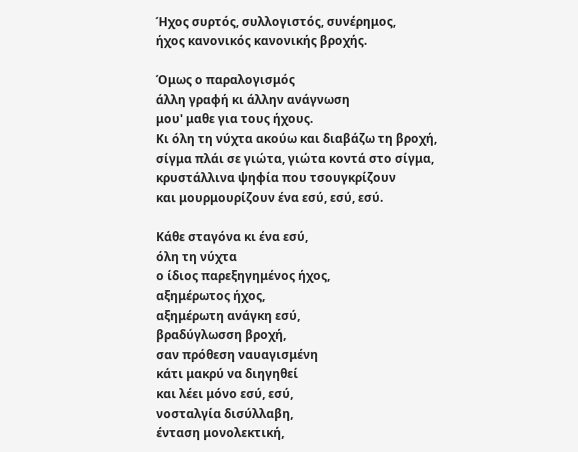Ήχος συρτός, συλλογιστός, συνέρημος,
ήχος κανονικός κανονικής βροχής.

Όμως ο παραλογισμός
άλλη γραφή κι άλλην ανάγνωση
μου' μαθε για τους ήχους.
Κι όλη τη νύχτα ακούω και διαβάζω τη βροχή,
σίγμα πλάι σε γιώτα, γιώτα κοντά στο σίγμα,
κρυστάλλινα ψηφία που τσουγκρίζουν
και μουρμουρίζουν ένα εσύ, εσύ, εσύ.

Κάθε σταγόνα κι ένα εσύ,
όλη τη νύχτα
ο ίδιος παρεξηγημένος ήχος,
αξημέρωτος ήχος,
αξημέρωτη ανάγκη εσύ,
βραδύγλωσση βροχή,
σαν πρόθεση ναυαγισμένη
κάτι μακρύ να διηγηθεί
και λέει μόνο εσύ, εσύ,
νοσταλγία δισύλλαβη,
ένταση μονολεκτική,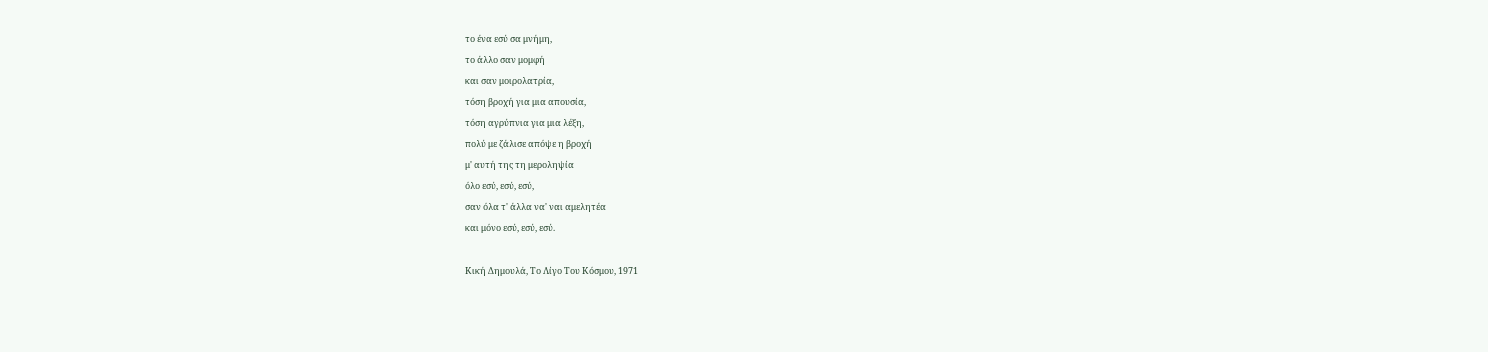το ένα εσύ σα μνήμη,
το άλλο σαν μομφή
και σαν μοιρολατρία,
τόση βροχή για μια απουσία,
τόση αγρύπνια για μια λέξη,
πολύ με ζάλισε απόψε η βροχή
μ' αυτή της τη μεροληψία
όλο εσύ, εσύ, εσύ,
σαν όλα τ' άλλα να' ναι αμελητέα
και μόνο εσύ, εσύ, εσύ.

Κική Δημουλά, Το Λίγο Του Κόσμου, 1971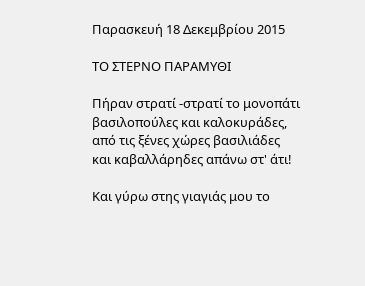Παρασκευή 18 Δεκεμβρίου 2015

ΤΟ ΣΤΕΡΝΟ ΠΑΡΑΜΥΘΙ

Πήραν στρατί -στρατί το μονοπάτι
βασιλοπούλες και καλοκυράδες,
από τις ξένες χώρες βασιλιάδες
και καβαλλάρηδες απάνω στ' άτι!

Και γύρω στης γιαγιάς μου το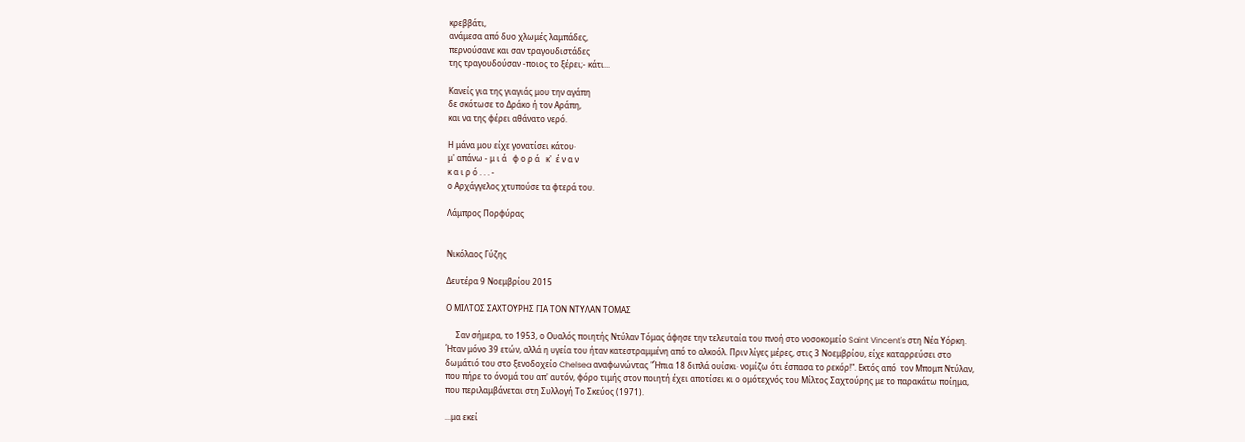κρεββάτι,
ανάμεσα από δυο χλωμές λαμπάδες,
περνούσανε και σαν τραγουδιστάδες
της τραγουδούσαν -ποιος το ξέρει;- κάτι...

Κανείς για της γιαγιάς μου την αγάπη
δε σκότωσε το Δράκο ή τον Αράπη,
και να της φέρει αθάνατο νερό.

Η μάνα μου είχε γονατίσει κάτου·
μ' απάνω - μ ι ά   φ ο ρ ά   κ'  έ ν α ν
κ α ι ρ ό . . . -
ο Αρχάγγελος χτυπούσε τα φτερά του.

Λάμπρος Πορφύρας


Νικόλαος Γύζης

Δευτέρα 9 Νοεμβρίου 2015

Ο ΜΙΛΤΟΣ ΣΑΧΤΟΥΡΗΣ ΓΙΑ ΤΟΝ ΝΤΥΛΑΝ ΤΟΜΑΣ

     Σαν σήμερα, το 1953, ο Ουαλός ποιητής Ντύλαν Τόμας άφησε την τελευταία του πνοή στο νοσοκομείο Saint Vincent's στη Νέα Υόρκη. Ήταν μόνο 39 ετών, αλλά η υγεία του ήταν κατεστραμμένη από το αλκοόλ. Πριν λίγες μέρες, στις 3 Νοεμβρίου, είχε καταρρεύσει στο δωμάτιό του στο ξενοδοχείο Chelsea αναφωνώντας "Ήπια 18 διπλά ουίσκι· νομίζω ότι έσπασα το ρεκόρ!". Εκτός από  τον Μπομπ Ντύλαν, που πήρε το όνομά του απ' αυτόν, φόρο τιμής στον ποιητή έχει αποτίσει κι ο ομότεχνός του Μίλτος Σαχτούρης με το παρακάτω ποίημα, που περιλαμβάνεται στη Συλλογή Το Σκεύος (1971).

...μα εκεί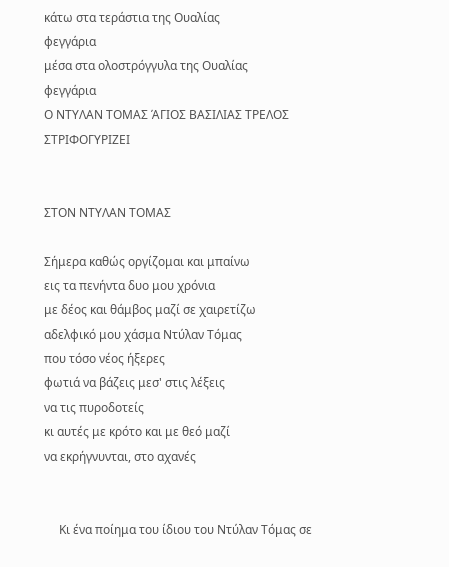κάτω στα τεράστια της Ουαλίας
φεγγάρια
μέσα στα ολοστρόγγυλα της Ουαλίας
φεγγάρια
Ο ΝΤΥΛΑΝ ΤΟΜΑΣ ΆΓΙΟΣ ΒΑΣΙΛΙΑΣ ΤΡΕΛΟΣ
ΣΤΡΙΦΟΓΥΡΙΖΕΙ


ΣΤΟΝ ΝΤΥΛΑΝ ΤΟΜΑΣ

Σήμερα καθώς οργίζομαι και μπαίνω
εις τα πενήντα δυο μου χρόνια
με δέος και θάμβος μαζί σε χαιρετίζω
αδελφικό μου χάσμα Ντύλαν Τόμας
που τόσο νέος ήξερες
φωτιά να βάζεις μεσ' στις λέξεις
να τις πυροδοτείς
κι αυτές με κρότο και με θεό μαζί
να εκρήγνυνται, στο αχανές


     Κι ένα ποίημα του ίδιου του Ντύλαν Τόμας σε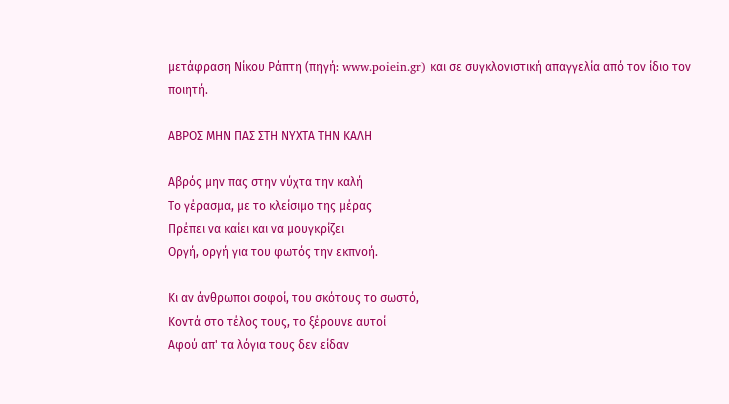μετάφραση Νίκου Ράπτη (πηγή: www.poiein.gr) και σε συγκλονιστική απαγγελία από τον ίδιο τον ποιητή.

ΑΒΡΟΣ ΜΗΝ ΠΑΣ ΣΤΗ ΝΥΧΤΑ ΤΗΝ ΚΑΛΗ

Αβρός μην πας στην νύχτα την καλή
Το γέρασμα, με το κλείσιμο της μέρας
Πρέπει να καίει και να μουγκρίζει
Οργή, οργή για του φωτός την εκπνοή.

Κι αν άνθρωποι σοφοί, του σκότους το σωστό,
Κοντά στο τέλος τους, το ξέρουνε αυτοί
Αφού απ' τα λόγια τους δεν είδαν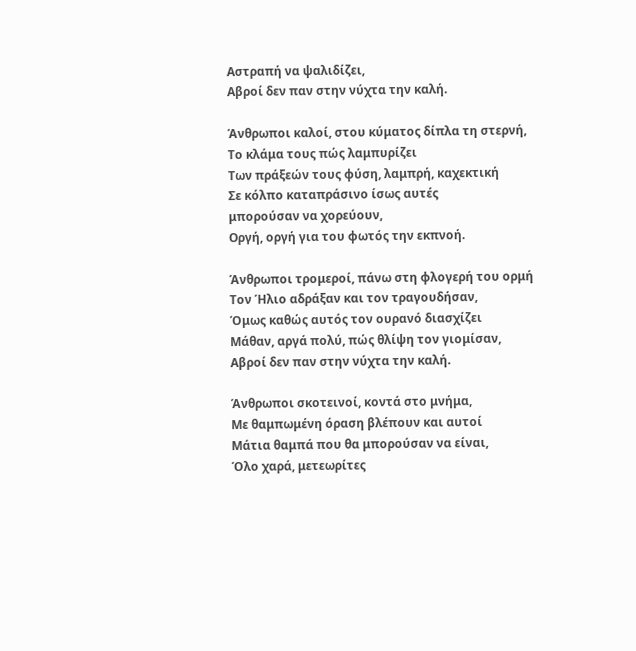Αστραπή να ψαλιδίζει,
Αβροί δεν παν στην νύχτα την καλή.

Άνθρωποι καλοί, στου κύματος δίπλα τη στερνή,
Το κλάμα τους πώς λαμπυρίζει
Των πράξεών τους φύση, λαμπρή, καχεκτική
Σε κόλπο καταπράσινο ίσως αυτές
μπορούσαν να χορεύουν,
Οργή, οργή για του φωτός την εκπνοή.

Άνθρωποι τρομεροί, πάνω στη φλογερή του ορμή
Τον Ήλιο αδράξαν και τον τραγουδήσαν,
Όμως καθώς αυτός τον ουρανό διασχίζει
Μάθαν, αργά πολύ, πώς θλίψη τον γιομίσαν,
Αβροί δεν παν στην νύχτα την καλή.

Άνθρωποι σκοτεινοί, κοντά στο μνήμα,
Με θαμπωμένη όραση βλέπουν και αυτοί
Μάτια θαμπά που θα μπορούσαν να είναι,
Όλο χαρά, μετεωρίτες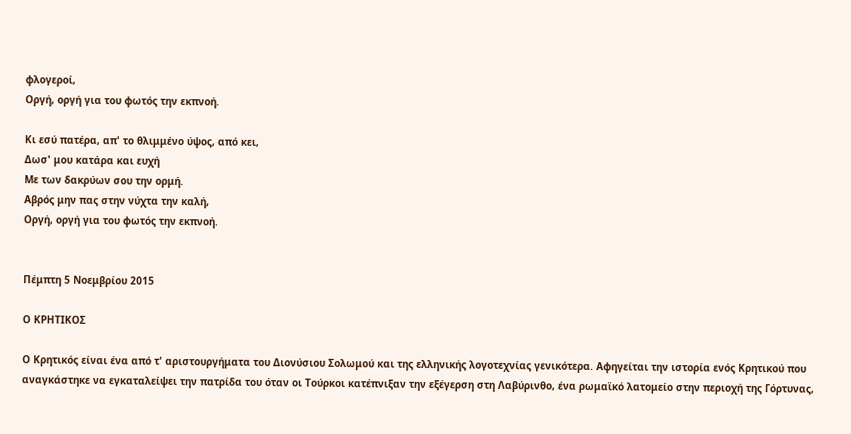φλογεροί,
Οργή, οργή για του φωτός την εκπνοή.

Κι εσύ πατέρα, απ' το θλιμμένο ύψος, από κει,
Δωσ' μου κατάρα και ευχή
Με των δακρύων σου την ορμή.
Αβρός μην πας στην νύχτα την καλή,
Οργή, οργή για του φωτός την εκπνοή.


Πέμπτη 5 Νοεμβρίου 2015

Ο ΚΡΗΤΙΚΟΣ

Ο Κρητικός είναι ένα από τ' αριστουργήματα του Διονύσιου Σολωμού και της ελληνικής λογοτεχνίας γενικότερα. Αφηγείται την ιστορία ενός Κρητικού που αναγκάστηκε να εγκαταλείψει την πατρίδα του όταν οι Τούρκοι κατέπνιξαν την εξέγερση στη Λαβύρινθο, ένα ρωμαϊκό λατομείο στην περιοχή της Γόρτυνας,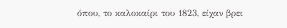όπου, το καλοκαίρι του 1823, είχαν βρει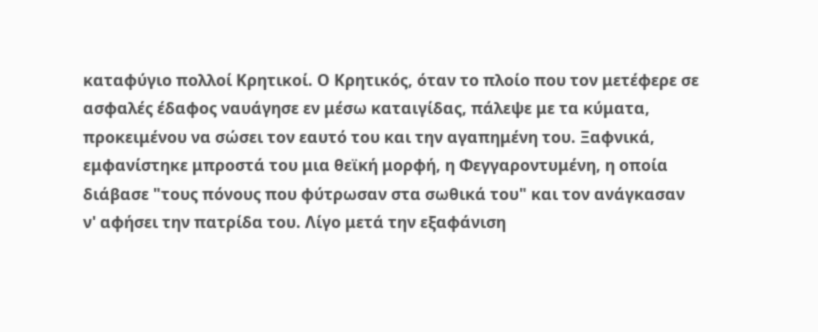καταφύγιο πολλοί Κρητικοί. Ο Κρητικός, όταν το πλοίο που τον μετέφερε σε ασφαλές έδαφος ναυάγησε εν μέσω καταιγίδας, πάλεψε με τα κύματα, προκειμένου να σώσει τον εαυτό του και την αγαπημένη του. Ξαφνικά, εμφανίστηκε μπροστά του μια θεϊκή μορφή, η Φεγγαροντυμένη, η οποία διάβασε "τους πόνους που φύτρωσαν στα σωθικά του" και τον ανάγκασαν ν' αφήσει την πατρίδα του. Λίγο μετά την εξαφάνιση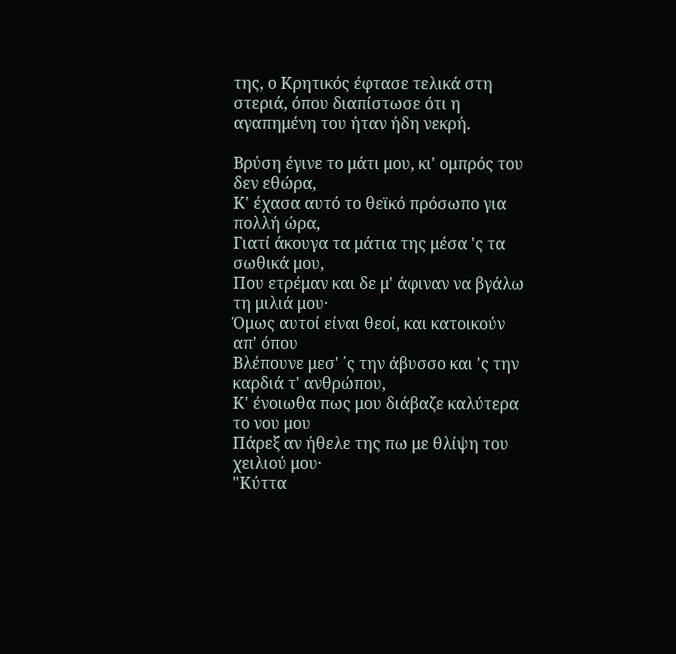της, ο Κρητικός έφτασε τελικά στη στεριά, όπου διαπίστωσε ότι η αγαπημένη του ήταν ήδη νεκρή.

Βρύση έγινε το μάτι μου, κι' ομπρός του δεν εθώρα,
Κ' έχασα αυτό το θεϊκό πρόσωπο για πολλή ώρα,
Γιατί άκουγα τα μάτια της μέσα 'ς τα σωθικά μου,
Που ετρέμαν και δε μ' άφιναν να βγάλω τη μιλιά μου·
Όμως αυτοί είναι θεοί, και κατοικούν απ' όπου
Βλέπουνε μεσ' ΄ς την άβυσσο και 'ς την καρδιά τ' ανθρώπου,
Κ' ένοιωθα πως μου διάβαζε καλύτερα το νου μου
Πάρεξ αν ήθελε της πω με θλίψη του χειλιού μου·
"Κύττα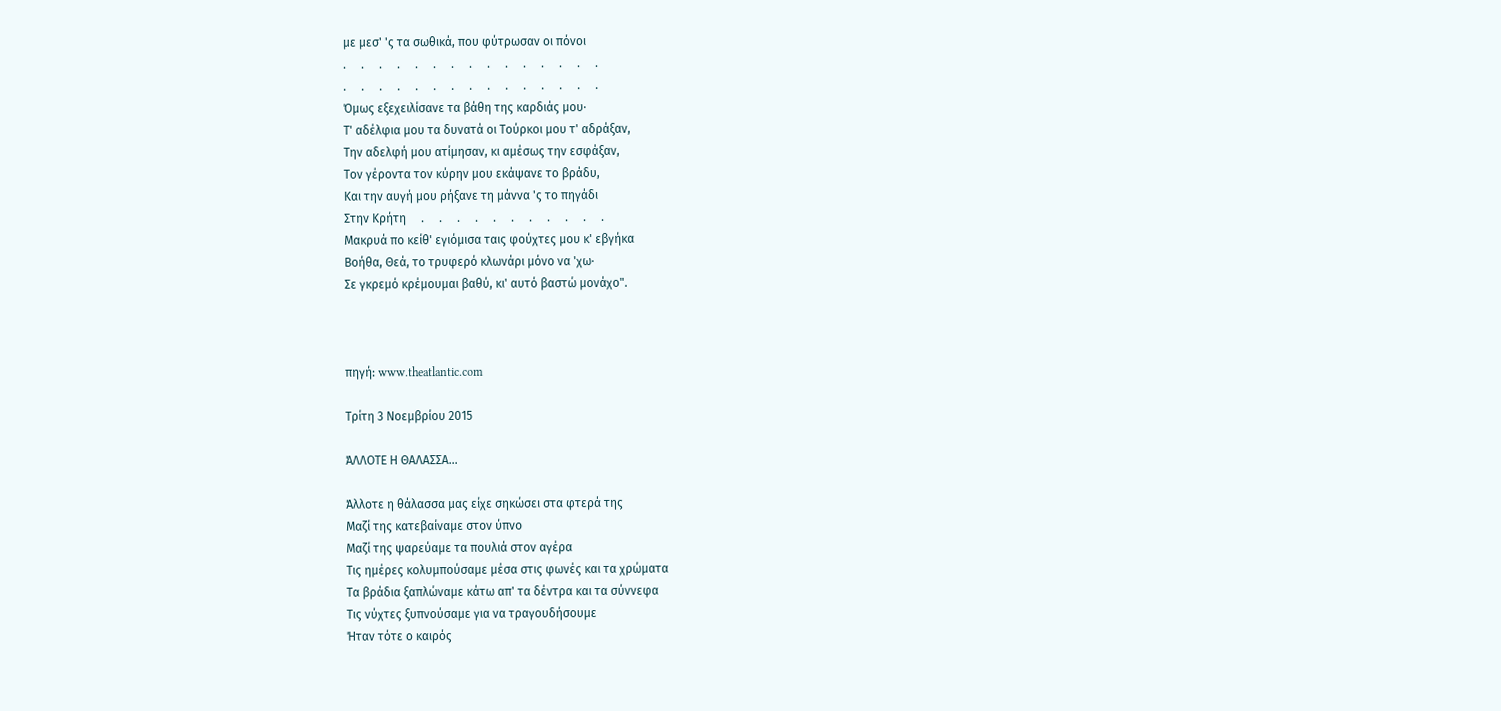με μεσ' 'ς τα σωθικά, που φύτρωσαν οι πόνοι
.     .     .     .     .     .     .     .     .     .     .     .     .     .     .
.     .     .     .     .     .     .     .     .     .     .     .     .     .     .
Όμως εξεχειλίσανε τα βάθη της καρδιάς μου·
Τ' αδέλφια μου τα δυνατά οι Τούρκοι μου τ' αδράξαν,
Την αδελφή μου ατίμησαν, κι αμέσως την εσφάξαν,
Τον γέροντα τον κύρην μου εκάψανε το βράδυ,
Και την αυγή μου ρήξανε τη μάννα 'ς το πηγάδι
Στην Κρήτη     .     .     .     .     .     .     .     .     .     .     .
Μακρυά πο κείθ' εγιόμισα ταις φούχτες μου κ' εβγήκα
Βοήθα, Θεά, το τρυφερό κλωνάρι μόνο να 'χω·
Σε γκρεμό κρέμουμαι βαθύ, κι' αυτό βαστώ μονάχο".



πηγή: www.theatlantic.com

Τρίτη 3 Νοεμβρίου 2015

ΆΛΛΟΤΕ Η ΘΑΛΑΣΣΑ...

Άλλοτε η θάλασσα μας είχε σηκώσει στα φτερά της
Μαζί της κατεβαίναμε στον ύπνο
Μαζί της ψαρεύαμε τα πουλιά στον αγέρα
Τις ημέρες κολυμπούσαμε μέσα στις φωνές και τα χρώματα
Τα βράδια ξαπλώναμε κάτω απ' τα δέντρα και τα σύννεφα
Τις νύχτες ξυπνούσαμε για να τραγουδήσουμε
Ήταν τότε ο καιρός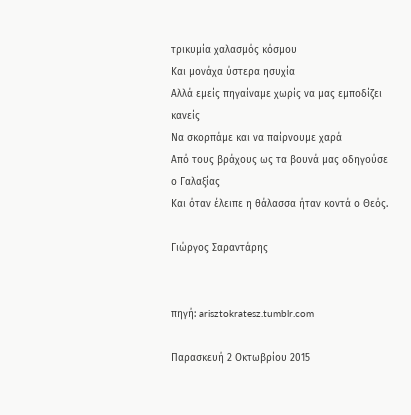τρικυμία χαλασμός κόσμου
Και μονάχα ύστερα ησυχία
Αλλά εμείς πηγαίναμε χωρίς να μας εμποδίζει κανείς
Να σκορπάμε και να παίρνουμε χαρά
Από τους βράχους ως τα βουνά μας οδηγούσε ο Γαλαξίας
Και όταν έλειπε η θάλασσα ήταν κοντά ο Θεός.

Γιώργος Σαραντάρης


πηγή: arisztokratesz.tumblr.com

Παρασκευή 2 Οκτωβρίου 2015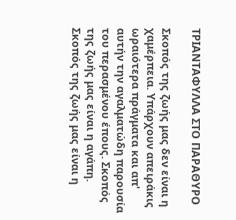ΤΡΙΑΝΤΑΦΥΛΛΑ ΣΤΟ ΠΑΡΑΘΥΡΟ

Σκοπός της ζωής μας δεν είναι η χαμέρπεια. Υπάρχουν απειράκις ωραιότερα πράγματα και απ'
αυτήν την αγαλματώδη παρουσία του περασμένου έπους. Σκοπός της ζωής μας είναι η αγάπη.
Σκοπός της ζωής μας είναι η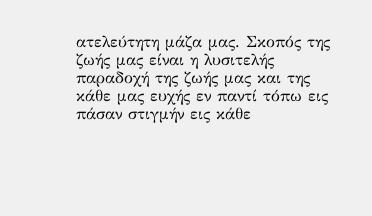ατελεύτητη μάζα μας. Σκοπός της ζωής μας είναι η λυσιτελής
παραδοχή της ζωής μας και της κάθε μας ευχής εν παντί τόπω εις πάσαν στιγμήν εις κάθε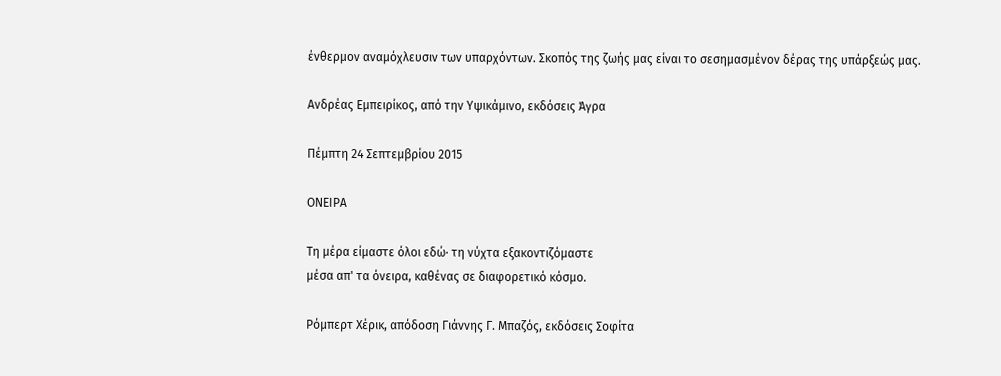ένθερμον αναμόχλευσιν των υπαρχόντων. Σκοπός της ζωής μας είναι το σεσημασμένον δέρας της υπάρξεώς μας.

Ανδρέας Εμπειρίκος, από την Υψικάμινο, εκδόσεις Άγρα

Πέμπτη 24 Σεπτεμβρίου 2015

ΟΝΕΙΡΑ

Τη μέρα είμαστε όλοι εδώ· τη νύχτα εξακοντιζόμαστε
μέσα απ' τα όνειρα, καθένας σε διαφορετικό κόσμο.

Ρόμπερτ Χέρικ, απόδοση Γιάννης Γ. Μπαζός, εκδόσεις Σοφίτα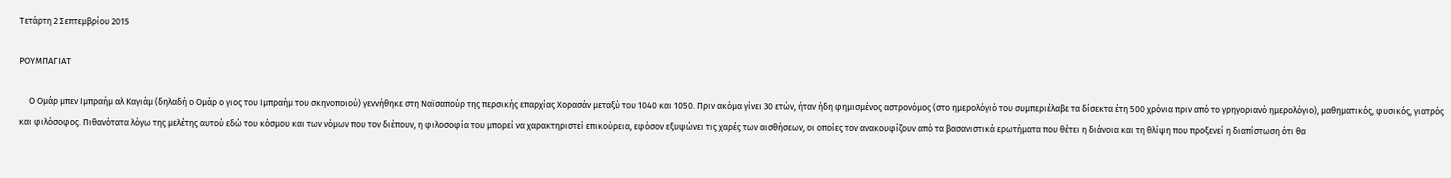Τετάρτη 2 Σεπτεμβρίου 2015

ΡΟΥΜΠΑΓΙΑΤ

     Ο Ομάρ μπεν Ιμπραήμ αλ Καγιάμ (δηλαδή ο Ομάρ ο γιος του Ιμπραήμ του σκηνοποιού) γεννήθηκε στη Ναϊσαπούρ της περσικής επαρχίας Χορασάν μεταξύ του 1040 και 1050. Πριν ακόμα γίνει 30 ετών, ήταν ήδη φημισμένος αστρονόμος (στο ημερολόγιό του συμπεριέλαβε τα δίσεκτα έτη 500 χρόνια πριν από το γρηγοριανό ημερολόγιο), μαθηματικός, φυσικός, γιατρός και φιλόσοφος. Πιθανότατα λόγω της μελέτης αυτού εδώ του κόσμου και των νόμων που τον διέπουν, η φιλοσοφία του μπορεί να χαρακτηριστεί επικούρεια, εφόσον εξυψώνει τις χαρές των αισθήσεων, οι οποίες τον ανακουφίζουν από τα βασανιστικά ερωτήματα που θέτει η διάνοια και τη θλίψη που προξενεί η διαπίστωση ότι θα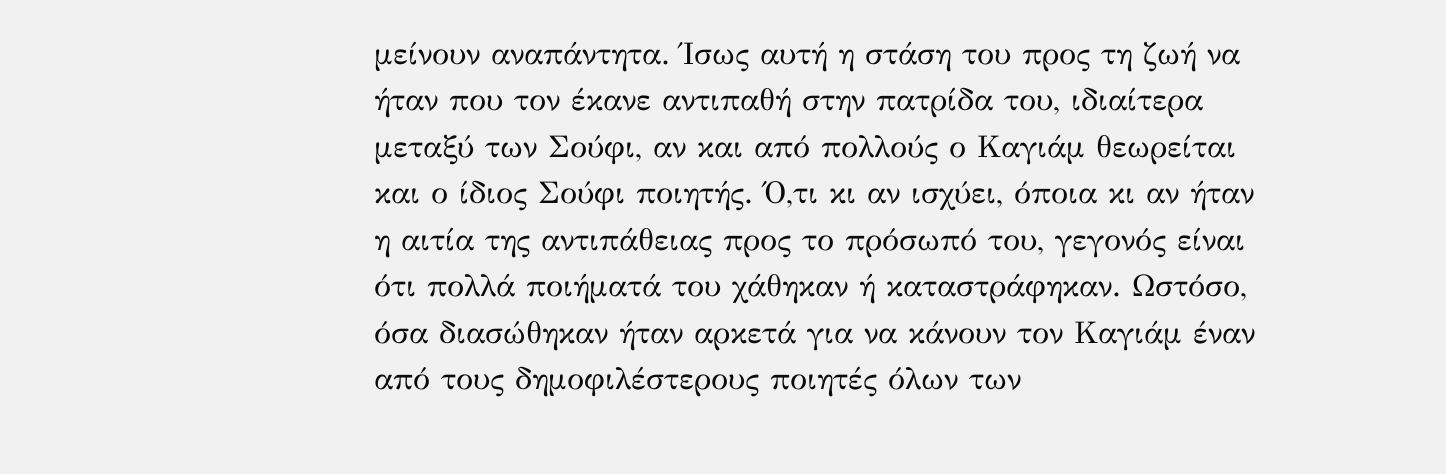μείνουν αναπάντητα. Ίσως αυτή η στάση του προς τη ζωή να ήταν που τον έκανε αντιπαθή στην πατρίδα του, ιδιαίτερα μεταξύ των Σούφι, αν και από πολλούς ο Καγιάμ θεωρείται και ο ίδιος Σούφι ποιητής. Ό,τι κι αν ισχύει, όποια κι αν ήταν η αιτία της αντιπάθειας προς το πρόσωπό του, γεγονός είναι ότι πολλά ποιήματά του χάθηκαν ή καταστράφηκαν. Ωστόσο, όσα διασώθηκαν ήταν αρκετά για να κάνουν τον Καγιάμ έναν από τους δημοφιλέστερους ποιητές όλων των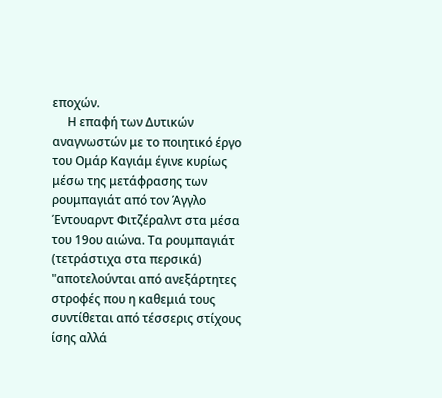εποχών.
     Η επαφή των Δυτικών αναγνωστών με το ποιητικό έργο του Ομάρ Καγιάμ έγινε κυρίως μέσω της μετάφρασης των ρουμπαγιάτ από τον Άγγλο Έντουαρντ Φιτζέραλντ στα μέσα του 19ου αιώνα. Τα ρουμπαγιάτ (τετράστιχα στα περσικά) "αποτελούνται από ανεξάρτητες στροφές που η καθεμιά τους συντίθεται από τέσσερις στίχους ίσης αλλά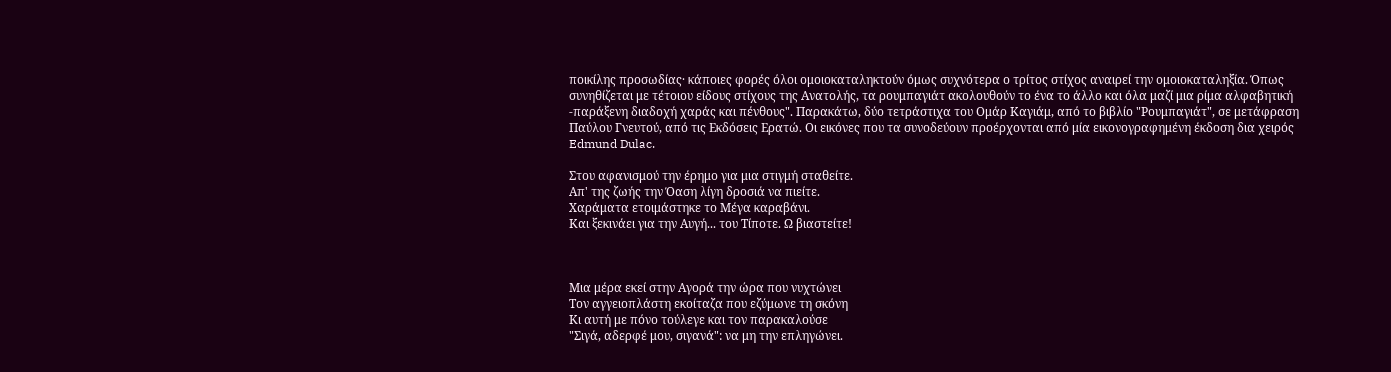ποικίλης προσωδίας· κάποιες φορές όλοι ομοιοκαταληκτούν όμως συχνότερα ο τρίτος στίχος αναιρεί την ομοιοκαταληξία. Όπως συνηθίζεται με τέτοιου είδους στίχους της Ανατολής, τα ρουμπαγιάτ ακολουθούν το ένα το άλλο και όλα μαζί μια ρίμα αλφαβητική -παράξενη διαδοχή χαράς και πένθους". Παρακάτω, δύο τετράστιχα του Ομάρ Καγιάμ, από το βιβλίο "Ρουμπαγιάτ", σε μετάφραση Παύλου Γνευτού, από τις Εκδόσεις Ερατώ. Οι εικόνες που τα συνοδεύουν προέρχονται από μία εικονογραφημένη έκδοση δια χειρός Edmund Dulac.

Στου αφανισμού την έρημο για μια στιγμή σταθείτε.
Απ' της ζωής την Όαση λίγη δροσιά να πιείτε.
Χαράματα ετοιμάστηκε το Μέγα καραβάνι.
Και ξεκινάει για την Αυγή... του Τίποτε. Ω βιαστείτε!



Μια μέρα εκεί στην Αγορά την ώρα που νυχτώνει
Τον αγγειοπλάστη εκοίταζα που εζύμωνε τη σκόνη
Κι αυτή με πόνο τούλεγε και τον παρακαλούσε
"Σιγά, αδερφέ μου, σιγανά": να μη την επληγώνει.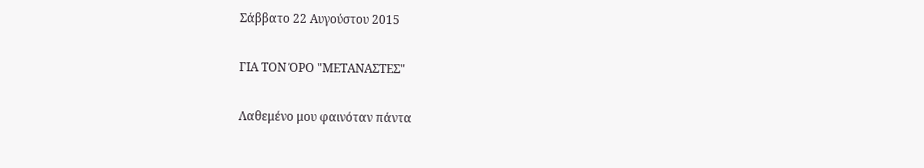Σάββατο 22 Αυγούστου 2015

ΓΙΑ ΤΟΝ ΌΡΟ "ΜΕΤΑΝΑΣΤΕΣ"

Λαθεμένο μου φαινόταν πάντα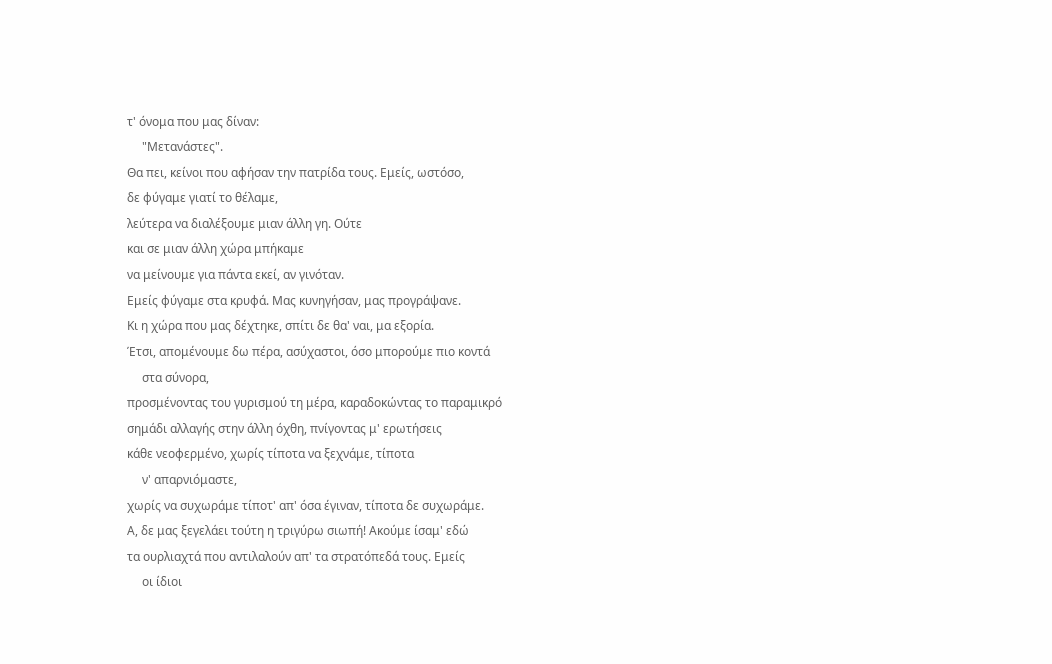τ' όνομα που μας δίναν:
     "Μετανάστες".
Θα πει, κείνοι που αφήσαν την πατρίδα τους. Εμείς, ωστόσο,
δε φύγαμε γιατί το θέλαμε,
λεύτερα να διαλέξουμε μιαν άλλη γη. Ούτε
και σε μιαν άλλη χώρα μπήκαμε
να μείνουμε για πάντα εκεί, αν γινόταν.
Εμείς φύγαμε στα κρυφά. Μας κυνηγήσαν, μας προγράψανε.
Κι η χώρα που μας δέχτηκε, σπίτι δε θα' ναι, μα εξορία.
Έτσι, απομένουμε δω πέρα, ασύχαστοι, όσο μπορούμε πιο κοντά
     στα σύνορα,
προσμένοντας του γυρισμού τη μέρα, καραδοκώντας το παραμικρό
σημάδι αλλαγής στην άλλη όχθη, πνίγοντας μ' ερωτήσεις
κάθε νεοφερμένο, χωρίς τίποτα να ξεχνάμε, τίποτα
     ν' απαρνιόμαστε,
χωρίς να συχωράμε τίποτ' απ' όσα έγιναν, τίποτα δε συχωράμε.
Α, δε μας ξεγελάει τούτη η τριγύρω σιωπή! Ακούμε ίσαμ' εδώ
τα ουρλιαχτά που αντιλαλούν απ' τα στρατόπεδά τους. Εμείς
     οι ίδιοι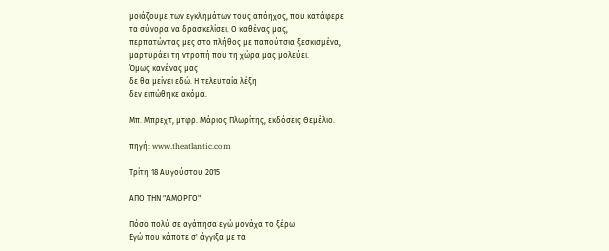μοιάζουμε των εγκλημάτων τους απόηχος, που κατάφερε
τα σύνορα να δρασκελίσει. Ο καθένας μας,
περπατώντας μες στο πλήθος με παπούτσια ξεσκισμένα,
μαρτυράει τη ντροπή που τη χώρα μας μολεύει.
Όμως κανένας μας
δε θα μείνει εδώ. Η τελευταία λέξη
δεν ειπώθηκε ακόμα.

Μπ. Μπρεχτ, μτφρ. Μάριος Πλωρίτης, εκδόσεις Θεμέλιο.

πηγή: www.theatlantic.com

Τρίτη 18 Αυγούστου 2015

ΑΠΟ ΤΗΝ "ΑΜΟΡΓΟ"

Πόσο πολύ σε αγάπησα εγώ μονάχα το ξέρω
Εγώ που κάποτε σ' άγγιξα με τα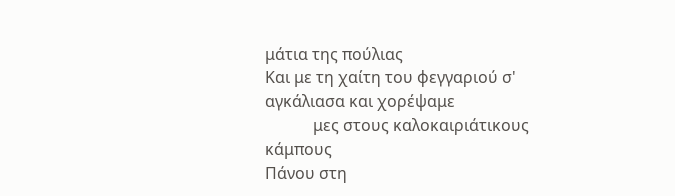μάτια της πούλιας
Και με τη χαίτη του φεγγαριού σ' αγκάλιασα και χορέψαμε
            μες στους καλοκαιριάτικους κάμπους
Πάνου στη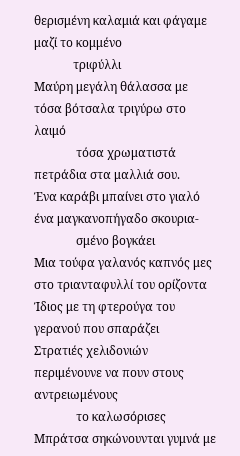θερισμένη καλαμιά και φάγαμε μαζί το κομμένο
             τριφύλλι
Μαύρη μεγάλη θάλασσα με τόσα βότσαλα τριγύρω στο λαιμό
              τόσα χρωματιστά πετράδια στα μαλλιά σου.
Ένα καράβι μπαίνει στο γιαλό ένα μαγκανοπήγαδο σκουρια-
              σμένο βογκάει
Μια τούφα γαλανός καπνός μες στο τριανταφυλλί του ορίζοντα
Ίδιος με τη φτερούγα του γερανού που σπαράζει
Στρατιές χελιδονιών περιμένουνε να πουν στους αντρειωμένους
              το καλωσόρισες
Μπράτσα σηκώνουνται γυμνά με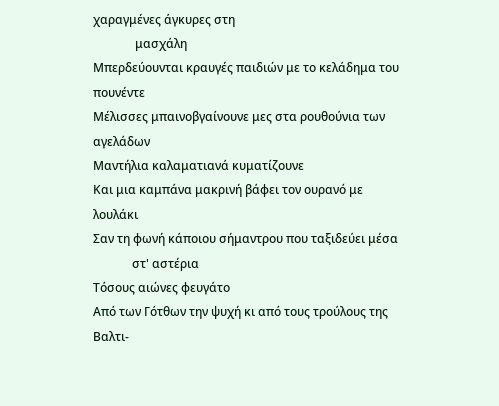χαραγμένες άγκυρες στη
              μασχάλη
Μπερδεύουνται κραυγές παιδιών με το κελάδημα του πουνέντε
Μέλισσες μπαινοβγαίνουνε μες στα ρουθούνια των αγελάδων
Μαντήλια καλαματιανά κυματίζουνε
Και μια καμπάνα μακρινή βάφει τον ουρανό με λουλάκι
Σαν τη φωνή κάποιου σήμαντρου που ταξιδεύει μέσα
             στ' αστέρια
Τόσους αιώνες φευγάτο
Από των Γότθων την ψυχή κι από τους τρούλους της Βαλτι-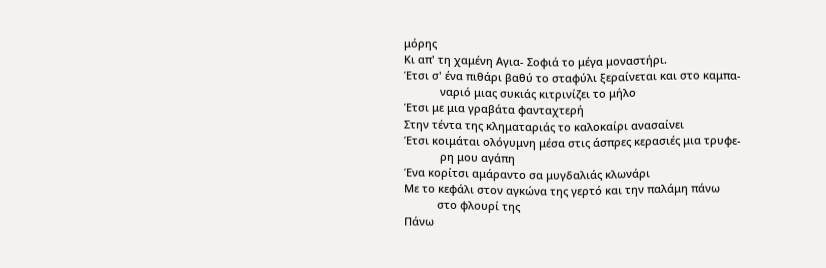μόρης
Κι απ' τη χαμένη Αγια- Σοφιά το μέγα μοναστήρι.
Έτσι σ' ένα πιθάρι βαθύ το σταφύλι ξεραίνεται και στο καμπα-
            ναριό μιας συκιάς κιτρινίζει το μήλο
Έτσι με μια γραβάτα φανταχτερή
Στην τέντα της κληματαριάς το καλοκαίρι ανασαίνει
Έτσι κοιμάται ολόγυμνη μέσα στις άσπρες κερασιές μια τρυφε-
            ρη μου αγάπη
Ένα κορίτσι αμάραντο σα μυγδαλιάς κλωνάρι
Με το κεφάλι στον αγκώνα της γερτό και την παλάμη πάνω
           στο φλουρί της
Πάνω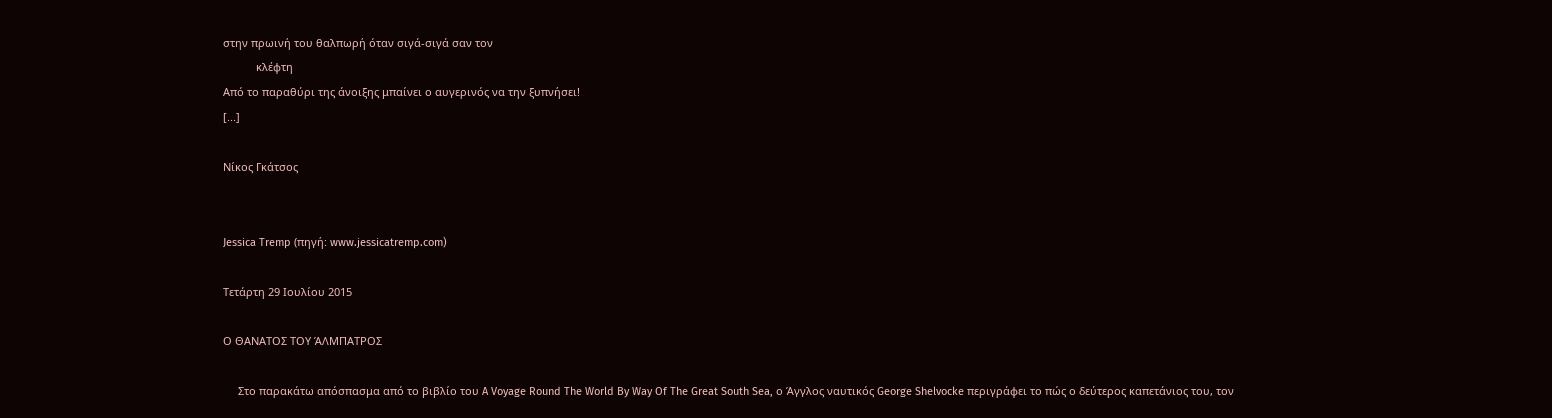στην πρωινή του θαλπωρή όταν σιγά-σιγά σαν τον
           κλέφτη
Από το παραθύρι της άνοιξης μπαίνει ο αυγερινός να την ξυπνήσει!
[...]

Νίκος Γκάτσος


Jessica Tremp (πηγή: www.jessicatremp.com)

Τετάρτη 29 Ιουλίου 2015

Ο ΘΑΝΑΤΟΣ ΤΟΥ ΆΛΜΠΑΤΡΟΣ

     Στο παρακάτω απόσπασμα από το βιβλίο του A Voyage Round The World By Way Of The Great South Sea, ο Άγγλος ναυτικός George Shelvocke περιγράφει το πώς ο δεύτερος καπετάνιος του, τον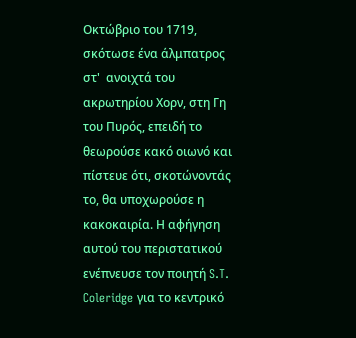Οκτώβριο του 1719, σκότωσε ένα άλμπατρος στ'  ανοιχτά του ακρωτηρίου Χορν, στη Γη του Πυρός, επειδή το θεωρούσε κακό οιωνό και πίστευε ότι, σκοτώνοντάς το, θα υποχωρούσε η κακοκαιρία. Η αφήγηση αυτού του περιστατικού ενέπνευσε τον ποιητή S.T. Coleridge για το κεντρικό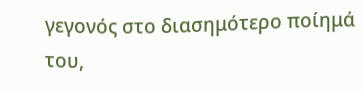γεγονός στο διασημότερο ποίημά του,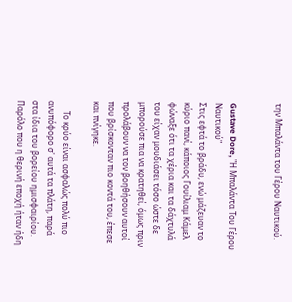την Μπαλάντα του Γέρου Ναυτικού.


Gustave Dore, "Η Μπαλάντα Του Γέρου Ναυτικού"
Στις εφτά το βράδυ, ενώ μάζευαν το κύριο πανί, κάποιος Γουίλιαμ Κάμελ φώναξε ότι τα χέρια και τα δάχτυλά του είχαν μουδιάσει τόσο ώστε δε μπορούσε πια να κρατηθεί, όμως πριν προλάβουν να τον βοηθήσουν αυτοί που βρίσκονταν πιο κοντά του, έπεσε και πνίγηκε.

     Το κρύο είναι ασφαλώς πολύ πιο ανυπόφορο σ' αυτά τα πλάτη, παρά στα ίδια του βορείου ημισφαιρίου. Παρόλο που η θερινή εποχή ήταν ήδη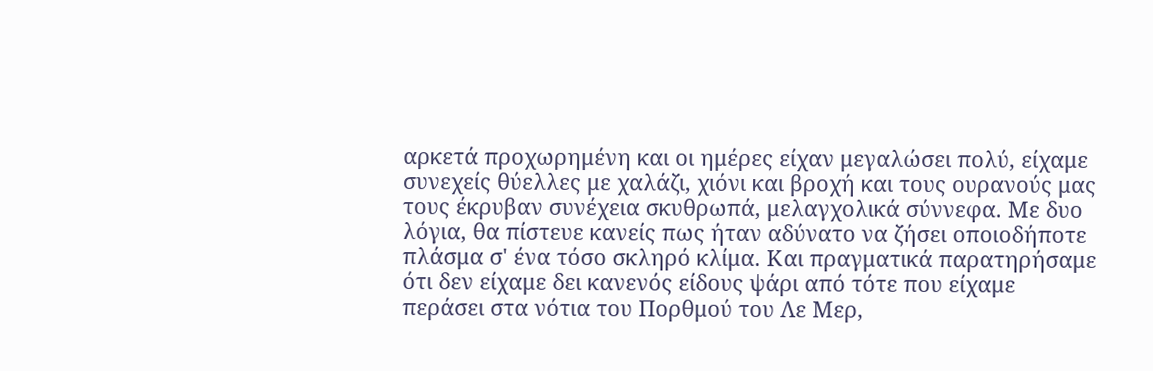αρκετά προχωρημένη και οι ημέρες είχαν μεγαλώσει πολύ, είχαμε συνεχείς θύελλες με χαλάζι, χιόνι και βροχή και τους ουρανούς μας τους έκρυβαν συνέχεια σκυθρωπά, μελαγχολικά σύννεφα. Με δυο λόγια, θα πίστευε κανείς πως ήταν αδύνατο να ζήσει οποιοδήποτε πλάσμα σ' ένα τόσο σκληρό κλίμα. Και πραγματικά παρατηρήσαμε ότι δεν είχαμε δει κανενός είδους ψάρι από τότε που είχαμε περάσει στα νότια του Πορθμού του Λε Μερ,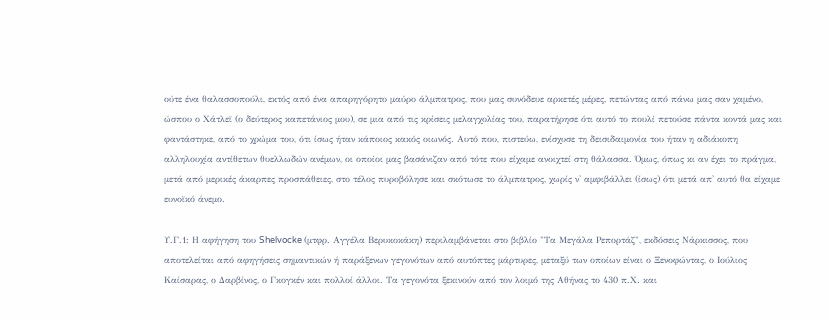ούτε ένα θαλασσοπούλι, εκτός από ένα απαρηγόρητο μαύρο άλμπατρος, που μας συνόδευε αρκετές μέρες, πετώντας από πάνω μας σαν χαμένο, ώσπου ο Χάτλεϊ (ο δεύτερος καπετάνιος μου), σε μια από τις κρίσεις μελαγχολίας του, παρατήρησε ότι αυτό το πουλί πετούσε πάντα κοντά μας και φαντάστηκε, από το χρώμα του, ότι ίσως ήταν κάποιος κακός οιωνός. Αυτό που, πιστεύω, ενίσχυσε τη δεισιδαιμονία του ήταν η αδιάκοπη αλληλουχία αντίθετων θυελλωδών ανέμων, οι οποίοι μας βασάνιζαν από τότε που είχαμε ανοιχτεί στη θάλασσα. Όμως, όπως κι αν έχει το πράγμα, μετά από μερικές άκαρπες προσπάθειες, στο τέλος πυροβόλησε και σκότωσε το άλμπατρος, χωρίς ν' αμφιβάλλει (ίσως) ότι μετά απ' αυτό θα είχαμε ευνοϊκό άνεμο.

Υ.Γ.1: Η αφήγηση του Shelvocke (μτφρ. Αγγέλα Βερυκοκάκη) περιλαμβάνεται στο βιβλίο "Τα Μεγάλα Ρεπορτάζ", εκδόσεις Νάρκισσος, που αποτελείται από αφηγήσεις σημαντικών ή παράξενων γεγονότων από αυτόπτες μάρτυρες, μεταξύ των οποίων είναι ο Ξενοφώντας, ο Ιούλιος Καίσαρας, ο Δαρβίνος, ο Γκογκέν και πολλοί άλλοι. Τα γεγονότα ξεκινούν από τον λοιμό της Αθήνας το 430 π.Χ. και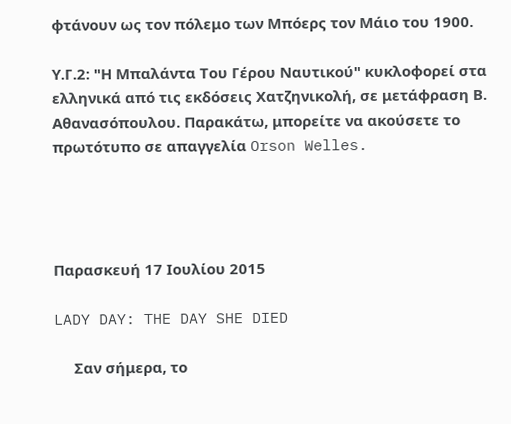φτάνουν ως τον πόλεμο των Μπόερς τον Μάιο του 1900.

Υ.Γ.2: "Η Μπαλάντα Του Γέρου Ναυτικού" κυκλοφορεί στα ελληνικά από τις εκδόσεις Χατζηνικολή, σε μετάφραση Β. Αθανασόπουλου. Παρακάτω, μπορείτε να ακούσετε το πρωτότυπο σε απαγγελία Orson Welles.




Παρασκευή 17 Ιουλίου 2015

LADY DAY: THE DAY SHE DIED

     Σαν σήμερα, το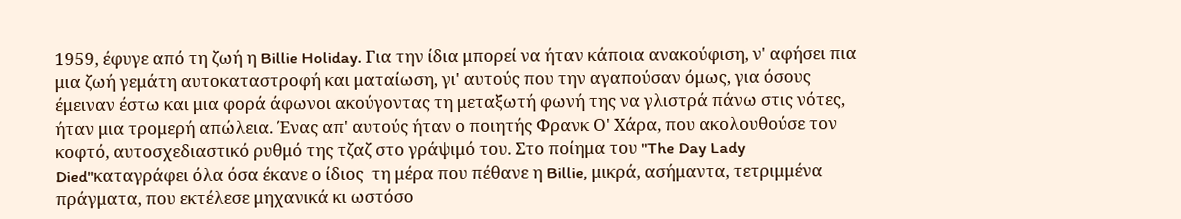1959, έφυγε από τη ζωή η Billie Holiday. Για την ίδια μπορεί να ήταν κάποια ανακούφιση, ν' αφήσει πια μια ζωή γεμάτη αυτοκαταστροφή και ματαίωση, γι' αυτούς που την αγαπούσαν όμως, για όσους έμειναν έστω και μια φορά άφωνοι ακούγοντας τη μεταξωτή φωνή της να γλιστρά πάνω στις νότες, ήταν μια τρομερή απώλεια. Ένας απ' αυτούς ήταν ο ποιητής Φρανκ Ο' Χάρα, που ακολουθούσε τον κοφτό, αυτοσχεδιαστικό ρυθμό της τζαζ στο γράψιμό του. Στο ποίημα του "The Day Lady Died"καταγράφει όλα όσα έκανε ο ίδιος  τη μέρα που πέθανε η Billie, μικρά, ασήμαντα, τετριμμένα πράγματα, που εκτέλεσε μηχανικά κι ωστόσο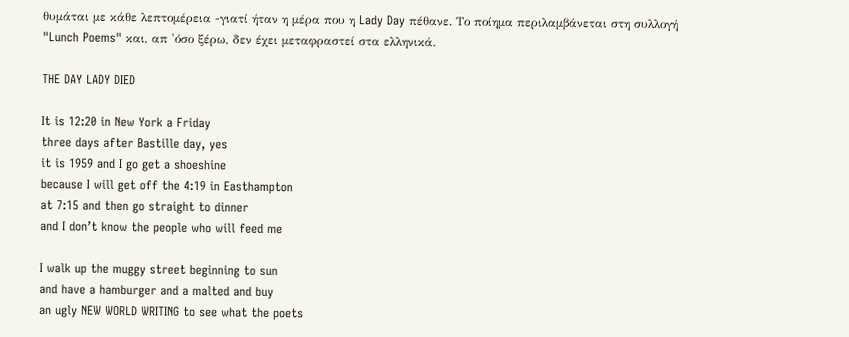θυμάται με κάθε λεπτομέρεια -γιατί ήταν η μέρα που η Lady Day πέθανε. Το ποίημα περιλαμβάνεται στη συλλογή "Lunch Poems" και, απ 'όσο ξέρω, δεν έχει μεταφραστεί στα ελληνικά.

THE DAY LADY DIED

It is 12:20 in New York a Friday
three days after Bastille day, yes
it is 1959 and I go get a shoeshine
because I will get off the 4:19 in Easthampton
at 7:15 and then go straight to dinner
and I don’t know the people who will feed me

I walk up the muggy street beginning to sun
and have a hamburger and a malted and buy
an ugly NEW WORLD WRITING to see what the poets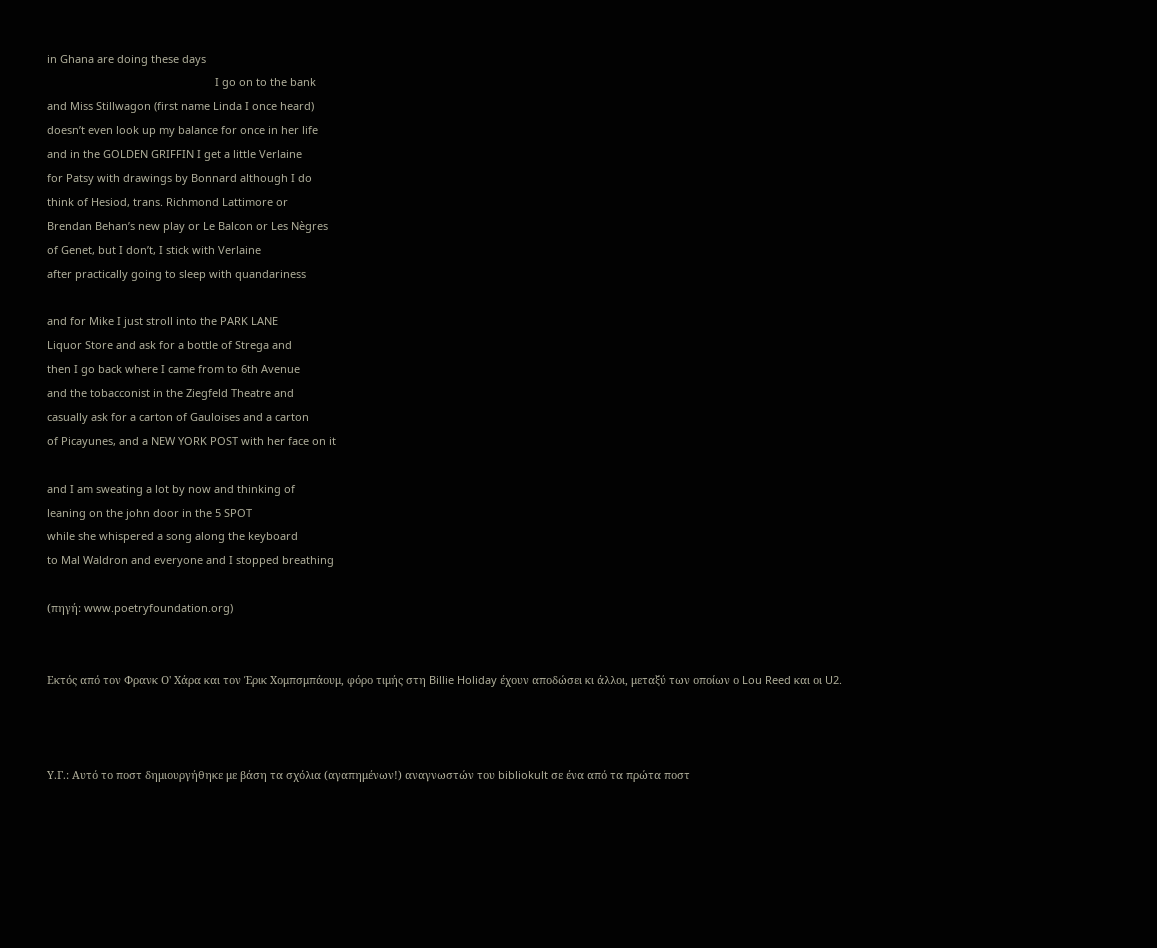in Ghana are doing these days
                                                        I go on to the bank
and Miss Stillwagon (first name Linda I once heard)
doesn’t even look up my balance for once in her life
and in the GOLDEN GRIFFIN I get a little Verlaine
for Patsy with drawings by Bonnard although I do
think of Hesiod, trans. Richmond Lattimore or
Brendan Behan’s new play or Le Balcon or Les Nègres
of Genet, but I don’t, I stick with Verlaine
after practically going to sleep with quandariness

and for Mike I just stroll into the PARK LANE
Liquor Store and ask for a bottle of Strega and
then I go back where I came from to 6th Avenue
and the tobacconist in the Ziegfeld Theatre and
casually ask for a carton of Gauloises and a carton
of Picayunes, and a NEW YORK POST with her face on it

and I am sweating a lot by now and thinking of
leaning on the john door in the 5 SPOT
while she whispered a song along the keyboard
to Mal Waldron and everyone and I stopped breathing

(πηγή: www.poetryfoundation.org)


Εκτός από τον Φρανκ Ο' Χάρα και τον Έρικ Χομπσμπάουμ, φόρο τιμής στη Billie Holiday έχουν αποδώσει κι άλλοι, μεταξύ των οποίων ο Lou Reed και οι U2.



Υ.Γ.: Αυτό το ποστ δημιουργήθηκε με βάση τα σχόλια (αγαπημένων!) αναγνωστών του bibliokult σε ένα από τα πρώτα ποστ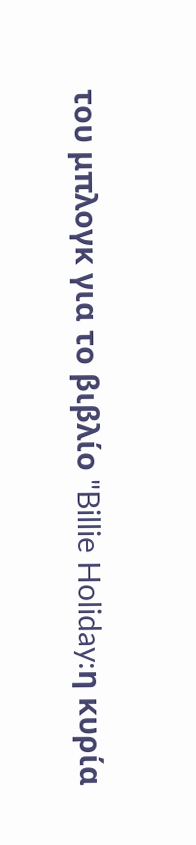του μπλογκ για το βιβλίο "Billie Holiday:η κυρία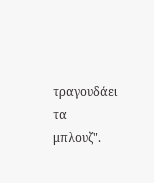τραγουδάει τα μπλουζ".